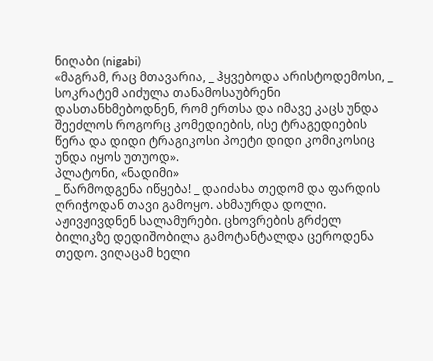ნიღაბი (nigabi)
«მაგრამ, რაც მთავარია, _ ჰყვებოდა არისტოდემოსი, _ სოკრატემ აიძულა თანამოსაუბრენი დასთანხმებოდნენ, რომ ერთსა და იმავე კაცს უნდა შეეძლოს როგორც კომედიების, ისე ტრაგედიების წერა და დიდი ტრაგიკოსი პოეტი დიდი კომიკოსიც უნდა იყოს უთუოდ».
პლატონი, «ნადიმი»
_ წარმოდგენა იწყება! _ დაიძახა თედომ და ფარდის ღრიჭოდან თავი გამოყო. ახმაურდა დოლი. აჟივჟივდნენ სალამურები. ცხოვრების გრძელ ბილიკზე დედიშობილა გამოტანტალდა ცეროდენა თედო. ვიღაცამ ხელი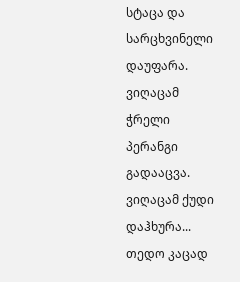სტაცა და სარცხვინელი დაუფარა. ვიღაცამ ჭრელი პერანგი გადააცვა. ვიღაცამ ქუდი დაჰხურა... თედო კაცად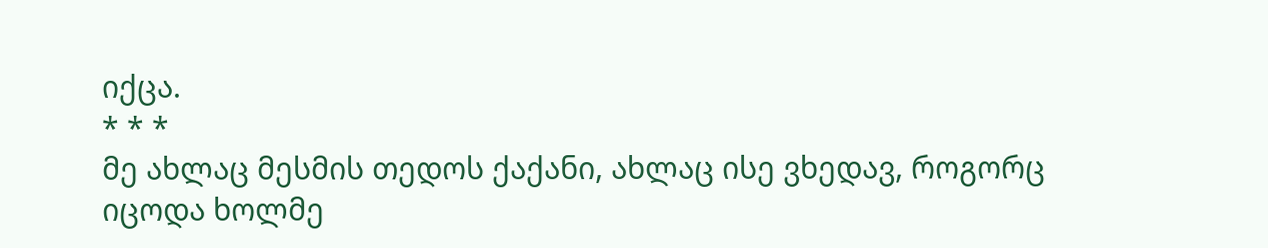იქცა.
* * *
მე ახლაც მესმის თედოს ქაქანი, ახლაც ისე ვხედავ, როგორც იცოდა ხოლმე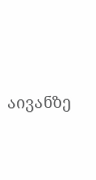აივანზე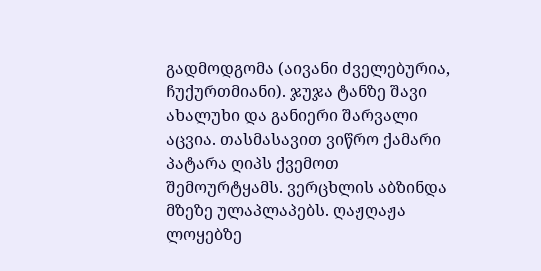გადმოდგომა (აივანი ძველებურია, ჩუქურთმიანი). ჯუჯა ტანზე შავი ახალუხი და განიერი შარვალი აცვია. თასმასავით ვიწრო ქამარი პატარა ღიპს ქვემოთ შემოურტყამს. ვერცხლის აბზინდა მზეზე ულაპლაპებს. ღაჟღაჟა ლოყებზე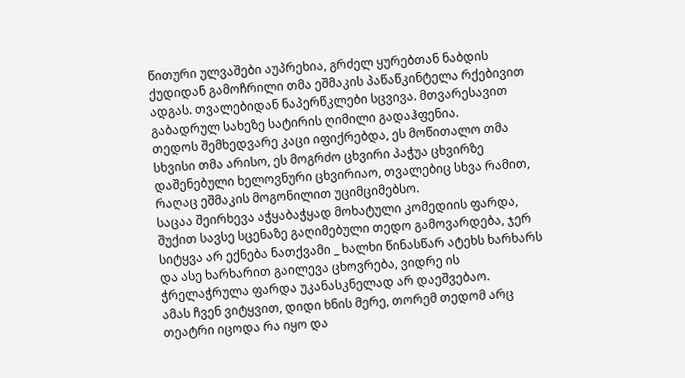წითური ულვაშები აუპრეხია, გრძელ ყურებთან ნაბდის ქუდიდან გამოჩრილი თმა ეშმაკის პაწაწკინტელა რქებივით ადგას. თვალებიდან ნაპერწკლები სცვივა. მთვარესავით გაბადრულ სახეზე სატირის ღიმილი გადაჰფენია.
თედოს შემხედვარე კაცი იფიქრებდა, ეს მოწითალო თმა სხვისი თმა არისო, ეს მოგრძო ცხვირი პაჭუა ცხვირზე დაშენებული ხელოვნური ცხვირიაო, თვალებიც სხვა რამით, რაღაც ეშმაკის მოგონილით უციმციმებსო.
საცაა შეირხევა აჭყაბაჭყად მოხატული კომედიის ფარდა, შუქით სავსე სცენაზე გაღიმებული თედო გამოვარდება, ჯერ სიტყვა არ ექნება ნათქვამი _ ხალხი წინასწარ ატეხს ხარხარს და ასე ხარხარით გაილევა ცხოვრება, ვიდრე ის ჭრელაჭრულა ფარდა უკანასკნელად არ დაეშვებაო.
ამას ჩვენ ვიტყვით, დიდი ხნის მერე, თორემ თედომ არც თეატრი იცოდა რა იყო და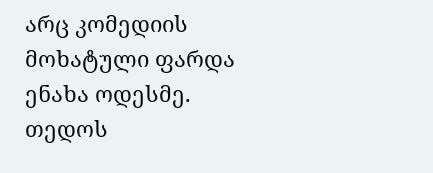არც კომედიის მოხატული ფარდა ენახა ოდესმე. თედოს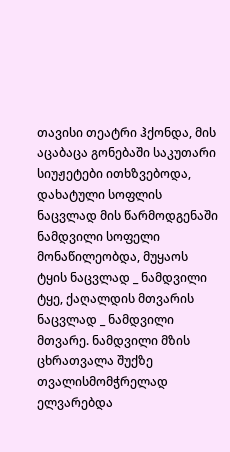თავისი თეატრი ჰქონდა, მის აცაბაცა გონებაში საკუთარი სიუჟეტები ითხზვებოდა, დახატული სოფლის ნაცვლად მის წარმოდგენაში ნამდვილი სოფელი მონაწილეობდა, მუყაოს ტყის ნაცვლად _ ნამდვილი ტყე, ქაღალდის მთვარის ნაცვლად _ ნამდვილი მთვარე. ნამდვილი მზის ცხრათვალა შუქზე თვალისმომჭრელად ელვარებდა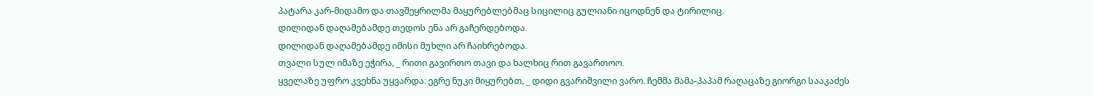პატარა კარ-მიდამო და თავშეყრილმა მაყურებლებმაც სიცილიც გულიანი იცოდნენ და ტირილიც.
დილიდან დაღამებამდე თედოს ენა არ გაჩერდებოდა.
დილიდან დაღამებამდე იმისი მუხლი არ ჩაიხრებოდა.
თვალი სულ იმაზე ეჭირა, _ რითი გავირთო თავი და ხალხიც რით გავართოო.
ყველაზე უფრო კვეხნა უყვარდა: ეგრე ნუკი მიყურებთ, _ დიდი გვარიშვილი ვარო. ჩემმა მამა-პაპამ რაღაცაზე გიორგი სააკაძეს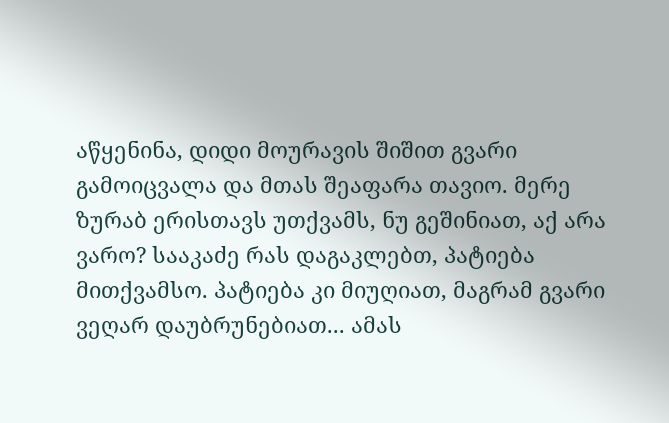აწყენინა, დიდი მოურავის შიშით გვარი გამოიცვალა და მთას შეაფარა თავიო. მერე ზურაბ ერისთავს უთქვამს, ნუ გეშინიათ, აქ არა ვარო? სააკაძე რას დაგაკლებთ, პატიება მითქვამსო. პატიება კი მიუღიათ, მაგრამ გვარი ვეღარ დაუბრუნებიათ... ამას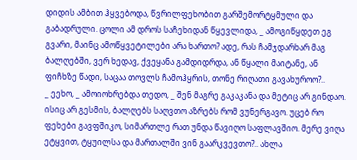დიდის ამბით ჰყვებოდა, წვრილფეხობით გარშემორტყმული და გაბადრული. ცოლი ამ დროს საჩეხიდან წყევლიდა, _ ამოგიწყდეთ ეგ გვარი, მაინც ამოწყვეტილები არა ხართო? ადე, რას ჩამჯდარხარ მაგ ბალღებში, ვერ ხედავ, ქვეყანა გამდიდრდა, ან წყალი მაიტანე, ან ფიჩხზე წადი, საცაა თოვლს ჩამოჰყრის, თონე რიღათი გავახუროო?..
_ ეეხო, _ ამოიოხრებდა თედო, _ შენ მაგრე გაკაკანა და მეტიც არ გინდაო. ისიც არ გესმის, ბალღებს საღვთო აზრებს რომ ვუნერგავო. უცებ რო ფეხები გავფშიკო, სიმართლე რათ უნდა წავიღო საფლავშიო. მერე ვიღა ეტყვით, ტყუილსა და მართალში ვინ გაარკვევთო?.. ახლა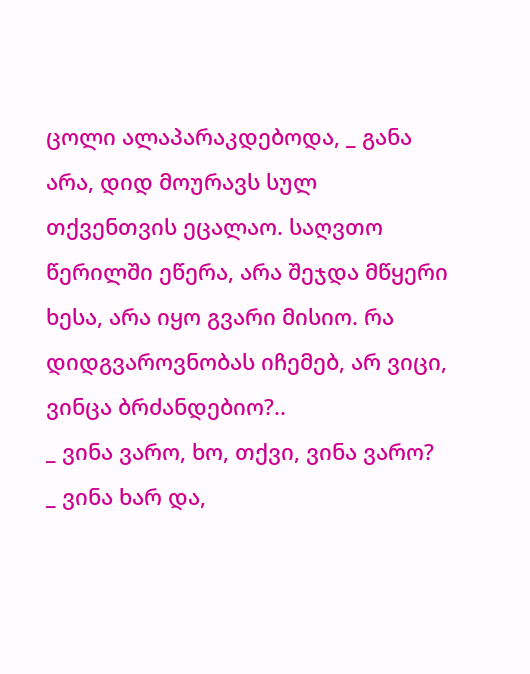ცოლი ალაპარაკდებოდა, _ განა არა, დიდ მოურავს სულ თქვენთვის ეცალაო. საღვთო წერილში ეწერა, არა შეჯდა მწყერი ხესა, არა იყო გვარი მისიო. რა დიდგვაროვნობას იჩემებ, არ ვიცი, ვინცა ბრძანდებიო?..
_ ვინა ვარო, ხო, თქვი, ვინა ვარო?
_ ვინა ხარ და,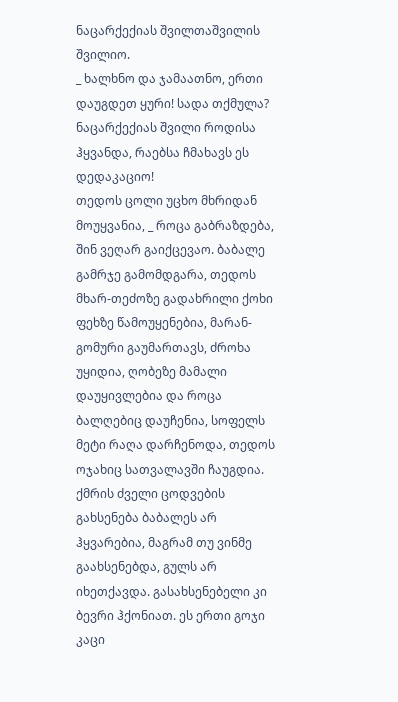ნაცარქექიას შვილთაშვილის შვილიო.
_ ხალხნო და ჯამაათნო, ერთი დაუგდეთ ყური! სადა თქმულა? ნაცარქექიას შვილი როდისა ჰყვანდა, რაებსა ჩმახავს ეს დედაკაციო!
თედოს ცოლი უცხო მხრიდან მოუყვანია, _ როცა გაბრაზდება, შინ ვეღარ გაიქცევაო. ბაბალე გამრჯე გამომდგარა, თედოს მხარ-თეძოზე გადახრილი ქოხი ფეხზე წამოუყენებია, მარან-გომური გაუმართავს, ძროხა უყიდია, ღობეზე მამალი დაუყივლებია და როცა ბალღებიც დაუჩენია, სოფელს მეტი რაღა დარჩენოდა, თედოს ოჯახიც სათვალავში ჩაუგდია.
ქმრის ძველი ცოდვების გახსენება ბაბალეს არ ჰყვარებია, მაგრამ თუ ვინმე გაახსენებდა, გულს არ იხეთქავდა. გასახსენებელი კი ბევრი ჰქონიათ. ეს ერთი გოჯი კაცი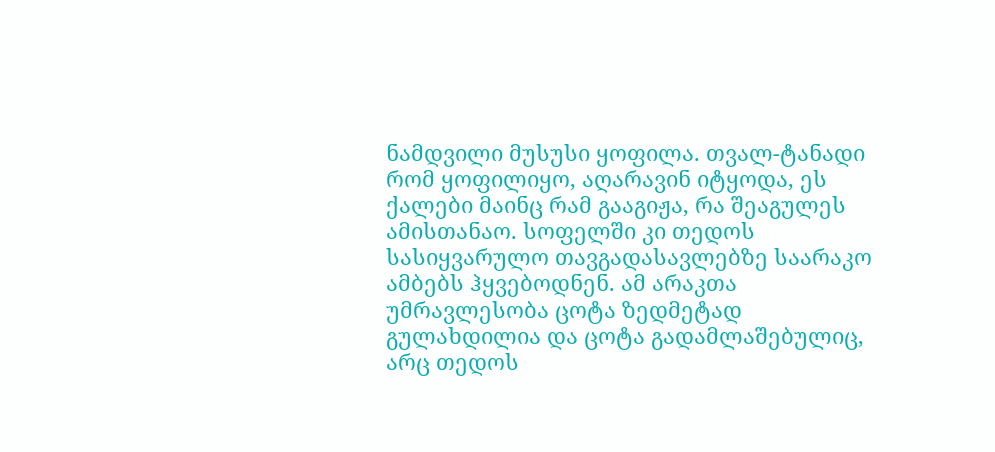ნამდვილი მუსუსი ყოფილა. თვალ-ტანადი რომ ყოფილიყო, აღარავინ იტყოდა, ეს ქალები მაინც რამ გააგიჟა, რა შეაგულეს ამისთანაო. სოფელში კი თედოს სასიყვარულო თავგადასავლებზე საარაკო ამბებს ჰყვებოდნენ. ამ არაკთა უმრავლესობა ცოტა ზედმეტად გულახდილია და ცოტა გადამლაშებულიც, არც თედოს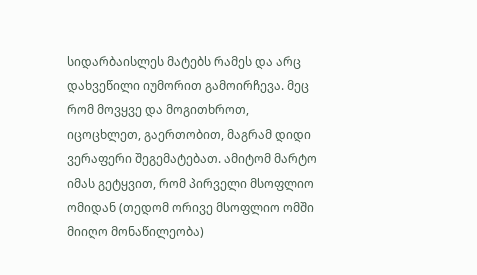სიდარბაისლეს მატებს რამეს და არც დახვეწილი იუმორით გამოირჩევა. მეც რომ მოვყვე და მოგითხროთ, იცოცხლეთ, გაერთობით, მაგრამ დიდი ვერაფერი შეგემატებათ. ამიტომ მარტო იმას გეტყვით, რომ პირველი მსოფლიო ომიდან (თედომ ორივე მსოფლიო ომში მიიღო მონაწილეობა)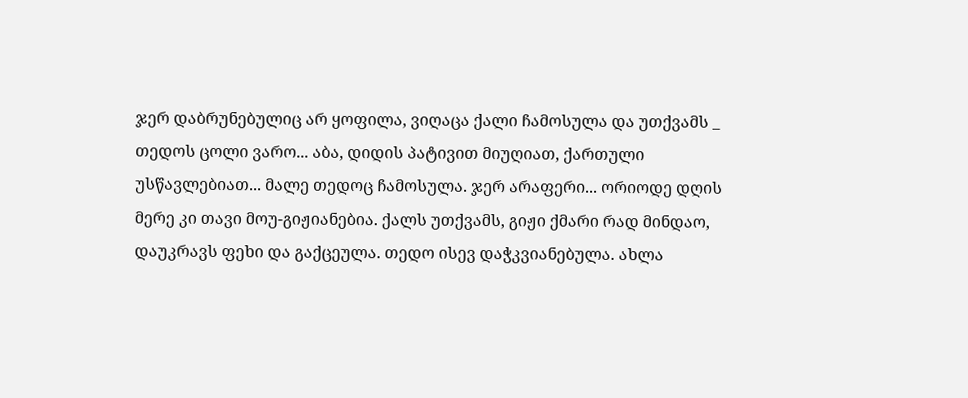ჯერ დაბრუნებულიც არ ყოფილა, ვიღაცა ქალი ჩამოსულა და უთქვამს _ თედოს ცოლი ვარო... აბა, დიდის პატივით მიუღიათ, ქართული უსწავლებიათ... მალე თედოც ჩამოსულა. ჯერ არაფერი... ორიოდე დღის მერე კი თავი მოუ-გიჟიანებია. ქალს უთქვამს, გიჟი ქმარი რად მინდაო, დაუკრავს ფეხი და გაქცეულა. თედო ისევ დაჭკვიანებულა. ახლა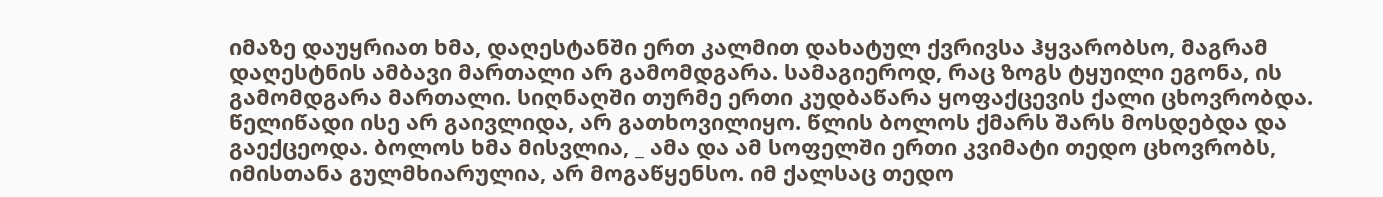იმაზე დაუყრიათ ხმა, დაღესტანში ერთ კალმით დახატულ ქვრივსა ჰყვარობსო, მაგრამ დაღესტნის ამბავი მართალი არ გამომდგარა. სამაგიეროდ, რაც ზოგს ტყუილი ეგონა, ის გამომდგარა მართალი. სიღნაღში თურმე ერთი კუდბაწარა ყოფაქცევის ქალი ცხოვრობდა. წელიწადი ისე არ გაივლიდა, არ გათხოვილიყო. წლის ბოლოს ქმარს შარს მოსდებდა და გაექცეოდა. ბოლოს ხმა მისვლია, _ ამა და ამ სოფელში ერთი კვიმატი თედო ცხოვრობს, იმისთანა გულმხიარულია, არ მოგაწყენსო. იმ ქალსაც თედო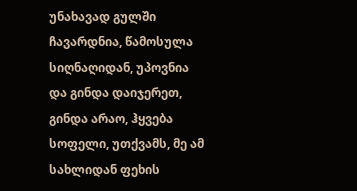უნახავად გულში ჩავარდნია, წამოსულა სიღნაღიდან, უპოვნია და გინდა დაიჯერეთ, გინდა არაო, ჰყვება სოფელი, უთქვამს, მე ამ სახლიდან ფეხის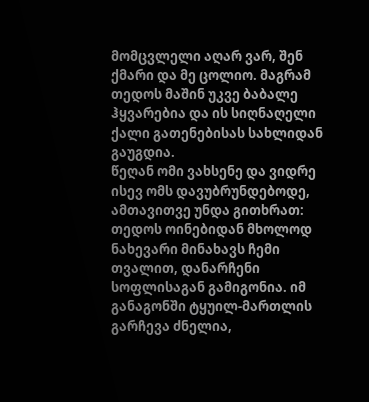მომცვლელი აღარ ვარ, შენ ქმარი და მე ცოლიო. მაგრამ თედოს მაშინ უკვე ბაბალე ჰყვარებია და ის სიღნაღელი ქალი გათენებისას სახლიდან გაუგდია.
წეღან ომი ვახსენე და ვიდრე ისევ ომს დავუბრუნდებოდე, ამთავითვე უნდა გითხრათ: თედოს ოინებიდან მხოლოდ ნახევარი მინახავს ჩემი თვალით, დანარჩენი სოფლისაგან გამიგონია. იმ განაგონში ტყუილ-მართლის გარჩევა ძნელია,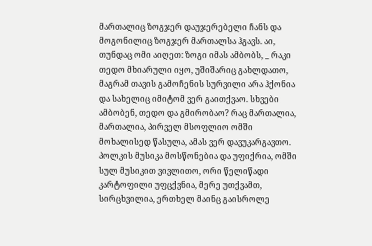მართალიც ზოგჯერ დაუჯერებელი ჩანს და მოგონილიც ზოგჯერ მართალსა ჰგავს. აი, თუნდაც ომი აიღეთ: ზოგი იმას ამბობს, _ რაკი თედო მხიარული იყო, უშიშარიც გახლდათო, მაგრამ თავის გამოჩენის სურვილი არა ჰქონია და სახელიც იმიტომ ვერ გაითქვაო. სხვები ამბობენ, თედო და გმირობაო? რაც მართალია, მართალია, პირველ მსოფლიო ომში მოხალისედ წასულა, ამას ვერ დავუკარგავთო. პოლკის მუსიკა მოსწონებია და უფიქრია, ომში სულ მუსიკით ვივლითო, ორი წელიწადი კარტოფილი უფცქვნია, მერე უთქვამთ, სირცხვილია, ერთხელ მაინც გაისროლე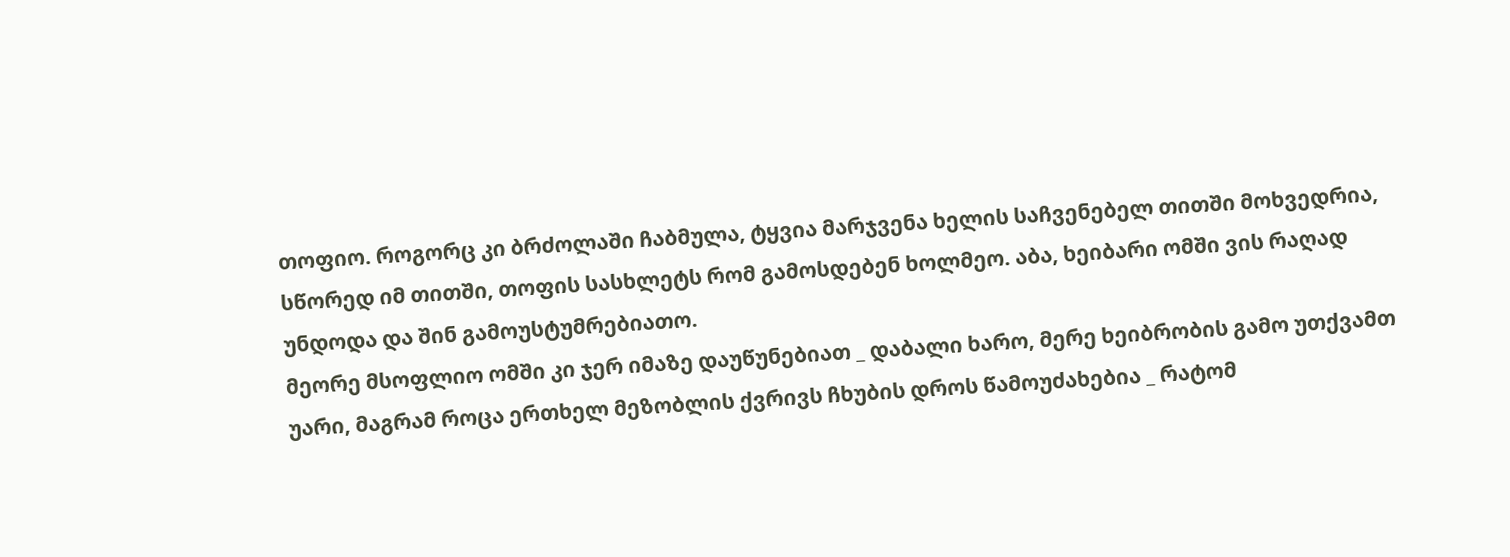თოფიო. როგორც კი ბრძოლაში ჩაბმულა, ტყვია მარჯვენა ხელის საჩვენებელ თითში მოხვედრია, სწორედ იმ თითში, თოფის სასხლეტს რომ გამოსდებენ ხოლმეო. აბა, ხეიბარი ომში ვის რაღად უნდოდა და შინ გამოუსტუმრებიათო.
მეორე მსოფლიო ომში კი ჯერ იმაზე დაუწუნებიათ _ დაბალი ხარო, მერე ხეიბრობის გამო უთქვამთ უარი, მაგრამ როცა ერთხელ მეზობლის ქვრივს ჩხუბის დროს წამოუძახებია _ რატომ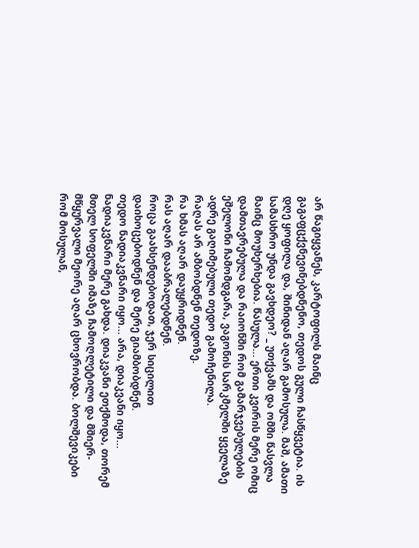არ წაგიყვანეს, კარტოფილს მაინც გაგაფცქვნევინებდნენო, თედოს გული ჩასწყვეტია. ის დღე ყოფილა და, შინიდან აღარ გამოსულა. მაშ, ამათი სამასხრო უნდა გავხდეო? _ უთქვამს და ომში წასვლა მაინც მოუხერხებია. წასულა... ერთი კვირის მერე ომიც დამთავრებულა და რაიონში რომ გამარჯვებულების ეშელონი ჩამომდგარა, ვაგონის სარკმელში ყველაზე ადრე გაღიმებული თედო გამოჩენილა.
რაღას არ ამბობდნენ თედოზე.
რა ხმას აღარ დაუყრიდნენ.
რას აღარ დააბრალებდნენ.
როცა გაახსენდებოდათ, ჯერ სიცილით დაიხოცებოდნენ და მერე გიამბობდნენ.
თედო ნადიაკვნარი იყო... არა, დიაკვანი იყო... ნადიაკვნარი მერე გახდა. დიაკვანი ეთქმოდა, თორემ მთელ სოფელში იმაზე ჩამოღლეტილი და მშიერ-მწყურვალი მეორე აღარ ცხოვრობდა. ბოლშევიკები რომ მოსულან,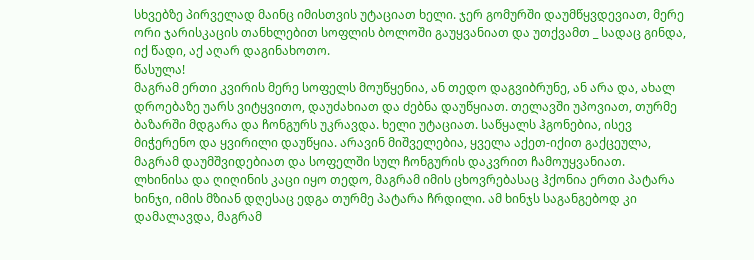სხვებზე პირველად მაინც იმისთვის უტაციათ ხელი. ჯერ გომურში დაუმწყვდევიათ, მერე ორი ჯარისკაცის თანხლებით სოფლის ბოლოში გაუყვანიათ და უთქვამთ _ სადაც გინდა, იქ წადი, აქ აღარ დაგინახოთო.
წასულა!
მაგრამ ერთი კვირის მერე სოფელს მოუწყენია, ან თედო დაგვიბრუნე, ან არა და, ახალ დროებაზე უარს ვიტყვითო, დაუძახიათ და ძებნა დაუწყიათ. თელავში უპოვიათ, თურმე ბაზარში მდგარა და ჩონგურს უკრავდა. ხელი უტაციათ. საწყალს ჰგონებია, ისევ მიჭერენო და ყვირილი დაუწყია. არავინ მიშველებია, ყველა აქეთ-იქით გაქცეულა, მაგრამ დაუმშვიდებიათ და სოფელში სულ ჩონგურის დაკვრით ჩამოუყვანიათ.
ლხინისა და ღიღინის კაცი იყო თედო, მაგრამ იმის ცხოვრებასაც ჰქონია ერთი პატარა ხინჯი, იმის მზიან დღესაც ედგა თურმე პატარა ჩრდილი. ამ ხინჯს საგანგებოდ კი დამალავდა, მაგრამ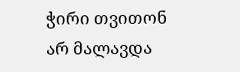ჭირი თვითონ არ მალავდა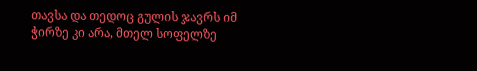თავსა და თედოც გულის ჯავრს იმ ჭირზე კი არა, მთელ სოფელზე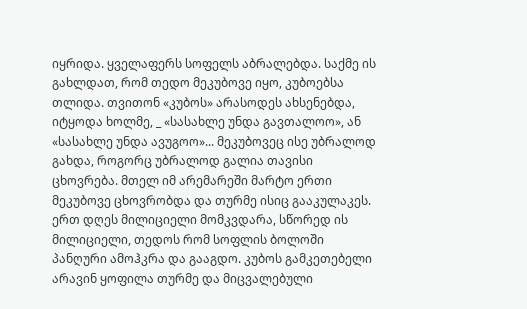იყრიდა. ყველაფერს სოფელს აბრალებდა. საქმე ის გახლდათ, რომ თედო მეკუბოვე იყო, კუბოებსა თლიდა. თვითონ «კუბოს» არასოდეს ახსენებდა, იტყოდა ხოლმე, _ «სასახლე უნდა გავთალოო», ან «სასახლე უნდა ავუგოო»... მეკუბოვეც ისე უბრალოდ გახდა, როგორც უბრალოდ გალია თავისი ცხოვრება. მთელ იმ არემარეში მარტო ერთი მეკუბოვე ცხოვრობდა და თურმე ისიც გააკულაკეს. ერთ დღეს მილიციელი მომკვდარა, სწორედ ის მილიციელი, თედოს რომ სოფლის ბოლოში პანღური ამოჰკრა და გააგდო. კუბოს გამკეთებელი არავინ ყოფილა თურმე და მიცვალებული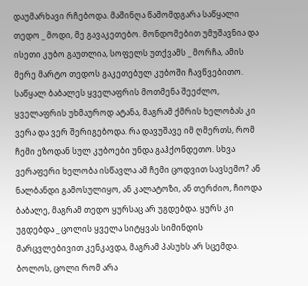დაუმარხავი რჩებოდა. მაშინღა წამომდგარა საწყალი თედო _ მოდი, მე გავაკეთებო. მონდომებით უმუშავნია და ისეთი კუბო გაუთლია, სოფელს უთქვამს _ მორჩა, ამის მერე მარტო თედოს გაკეთებულ კუბოში ჩავწვებითო.
საწყალ ბაბალეს ყველაფრის მოთმენა შეეძლო, ყველაფრის უხმაუროდ ატანა, მაგრამ ქმრის ხელობას კი ვერა და ვერ შერიგებოდა. რა დავუშავე იმ ღმერთს, რომ ჩემი ეზოდან სულ კუბოები უნდა გაჰქონდეთო. სხვა ვერაფერი ხელობა ისწავლა ამ ჩემი ცოდვით სავსემო? ან ნალბანდი გამოსულიყო, ან კალატოზი, ან თერძიო, ჩიოდა ბაბალე, მაგრამ თედო ყურსაც არ უგდებდა. ყურს კი უგდებდა _ ცოლის ყველა სიტყვას სიმინდის მარცვლებივით კენკავდა, მაგრამ პასუხს არ სცემდა. ბოლოს, ცოლი რომ არა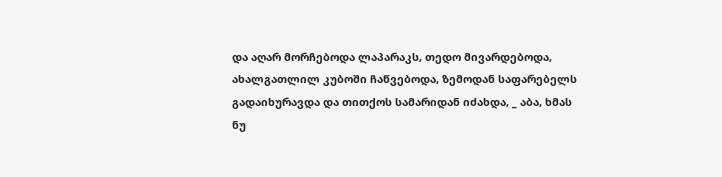და აღარ მორჩებოდა ლაპარაკს, თედო მივარდებოდა, ახალგათლილ კუბოში ჩაწვებოდა, ზემოდან საფარებელს გადაიხურავდა და თითქოს სამარიდან იძახდა, _ აბა, ხმას ნუ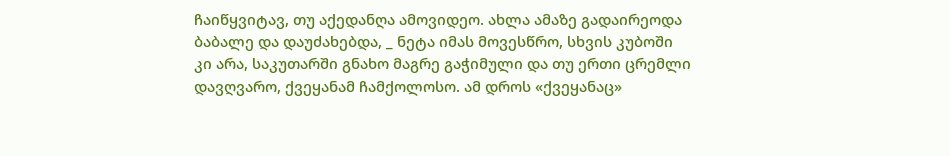ჩაიწყვიტავ, თუ აქედანღა ამოვიდეო. ახლა ამაზე გადაირეოდა ბაბალე და დაუძახებდა, _ ნეტა იმას მოვესწრო, სხვის კუბოში კი არა, საკუთარში გნახო მაგრე გაჭიმული და თუ ერთი ცრემლი დავღვარო, ქვეყანამ ჩამქოლოსო. ამ დროს «ქვეყანაც»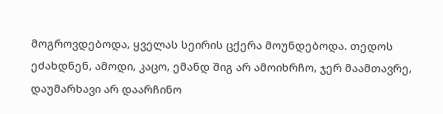მოგროვდებოდა, ყველას სეირის ცქერა მოუნდებოდა. თედოს ეძახდნენ, ამოდი, კაცო, ემანდ შიგ არ ამოიხრჩო, ჯერ მაამთავრე, დაუმარხავი არ დაარჩინო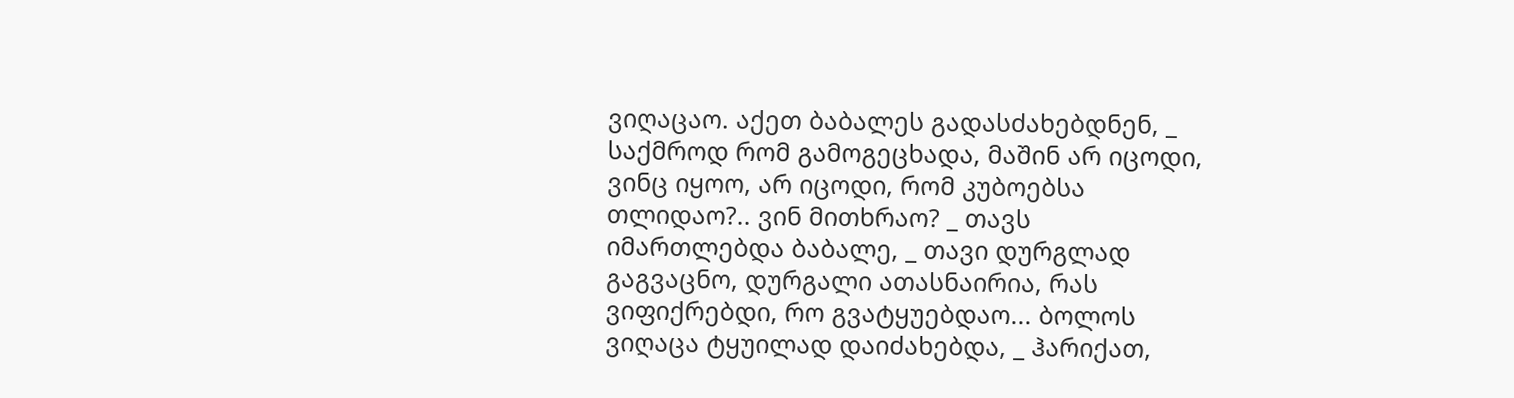ვიღაცაო. აქეთ ბაბალეს გადასძახებდნენ, _ საქმროდ რომ გამოგეცხადა, მაშინ არ იცოდი, ვინც იყოო, არ იცოდი, რომ კუბოებსა თლიდაო?.. ვინ მითხრაო? _ თავს იმართლებდა ბაბალე, _ თავი დურგლად გაგვაცნო, დურგალი ათასნაირია, რას ვიფიქრებდი, რო გვატყუებდაო... ბოლოს ვიღაცა ტყუილად დაიძახებდა, _ ჰარიქათ,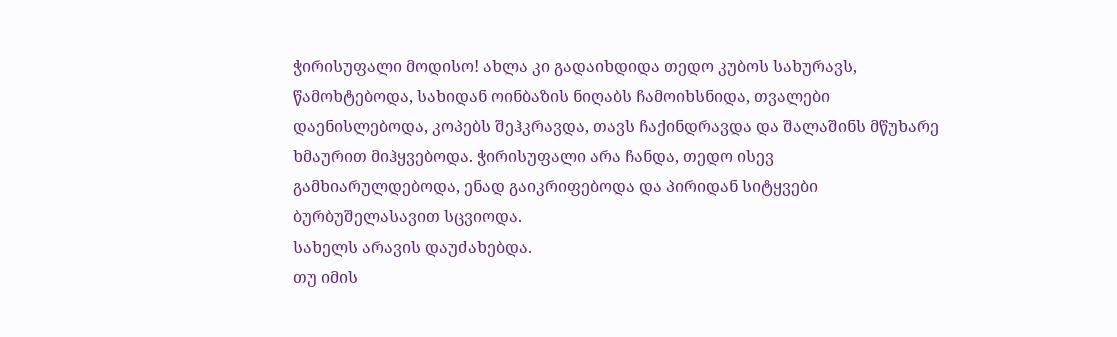ჭირისუფალი მოდისო! ახლა კი გადაიხდიდა თედო კუბოს სახურავს, წამოხტებოდა, სახიდან ოინბაზის ნიღაბს ჩამოიხსნიდა, თვალები დაენისლებოდა, კოპებს შეჰკრავდა, თავს ჩაქინდრავდა და შალაშინს მწუხარე ხმაურით მიჰყვებოდა. ჭირისუფალი არა ჩანდა, თედო ისევ გამხიარულდებოდა, ენად გაიკრიფებოდა და პირიდან სიტყვები ბურბუშელასავით სცვიოდა.
სახელს არავის დაუძახებდა.
თუ იმის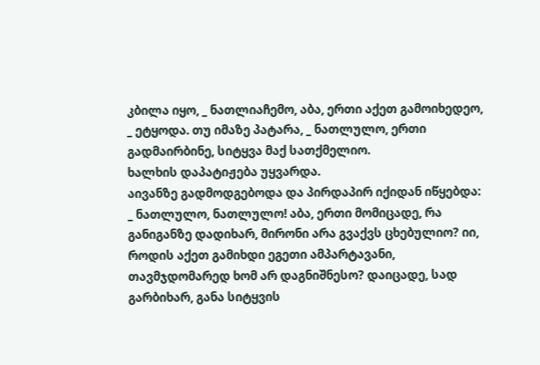კბილა იყო, _ ნათლიაჩემო, აბა, ერთი აქეთ გამოიხედეო, _ ეტყოდა. თუ იმაზე პატარა, _ ნათლულო, ერთი გადმაირბინე, სიტყვა მაქ სათქმელიო.
ხალხის დაპატიჟება უყვარდა.
აივანზე გადმოდგებოდა და პირდაპირ იქიდან იწყებდა:
_ ნათლულო, ნათლულო! აბა, ერთი მომიცადე, რა განიგანზე დადიხარ, მირონი არა გვაქვს ცხებულიო? იი, როდის აქეთ გამიხდი ეგეთი ამპარტავანი, თავმჯდომარედ ხომ არ დაგნიშნესო? დაიცადე, სად გარბიხარ, განა სიტყვის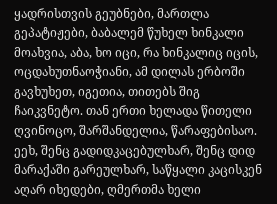ყადრისთვის გეუბნები, მართლა გეპატიჟები, ბაბალემ წუხელ ხინკალი მოახვია, აბა, ხო იცი, რა ხინკალიც იცის, ოცდახუთნაოჭიანი, ამ დილას ერბოში გავხუხეთ, იგეთია, თითებს შიგ ჩაიკვნეტო. თან ერთი ხელადა წითელი ღვინოცო, შარშანდელია, წარაფებისაო. ეეხ, შენც გადიდკაცებულხარ, შენც დიდ მარაქაში გარეულხარ, საწყალი კაცისკენ აღარ იხედები, ღმერთმა ხელი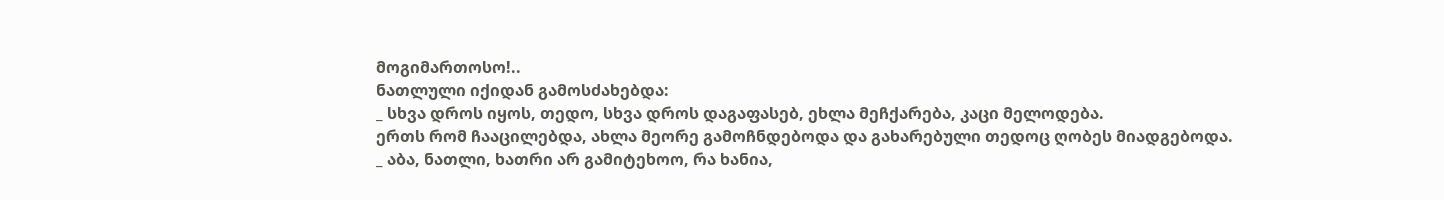მოგიმართოსო!..
ნათლული იქიდან გამოსძახებდა:
_ სხვა დროს იყოს, თედო, სხვა დროს დაგაფასებ, ეხლა მეჩქარება, კაცი მელოდება.
ერთს რომ ჩააცილებდა, ახლა მეორე გამოჩნდებოდა და გახარებული თედოც ღობეს მიადგებოდა.
_ აბა, ნათლი, ხათრი არ გამიტეხოო, რა ხანია,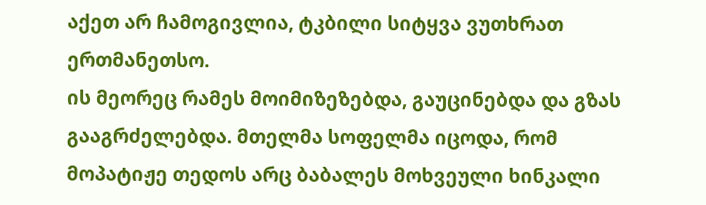აქეთ არ ჩამოგივლია, ტკბილი სიტყვა ვუთხრათ ერთმანეთსო.
ის მეორეც რამეს მოიმიზეზებდა, გაუცინებდა და გზას გააგრძელებდა. მთელმა სოფელმა იცოდა, რომ მოპატიჟე თედოს არც ბაბალეს მოხვეული ხინკალი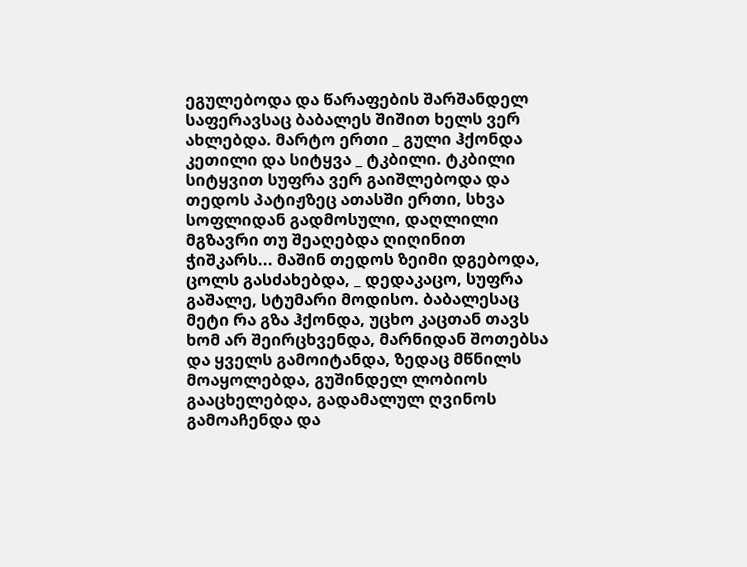ეგულებოდა და წარაფების შარშანდელ საფერავსაც ბაბალეს შიშით ხელს ვერ ახლებდა. მარტო ერთი _ გული ჰქონდა კეთილი და სიტყვა _ ტკბილი. ტკბილი სიტყვით სუფრა ვერ გაიშლებოდა და თედოს პატიჟზეც ათასში ერთი, სხვა სოფლიდან გადმოსული, დაღლილი მგზავრი თუ შეაღებდა ღიღინით ჭიშკარს... მაშინ თედოს ზეიმი დგებოდა, ცოლს გასძახებდა, _ დედაკაცო, სუფრა გაშალე, სტუმარი მოდისო. ბაბალესაც მეტი რა გზა ჰქონდა, უცხო კაცთან თავს ხომ არ შეირცხვენდა, მარნიდან შოთებსა და ყველს გამოიტანდა, ზედაც მწნილს მოაყოლებდა, გუშინდელ ლობიოს გააცხელებდა, გადამალულ ღვინოს გამოაჩენდა და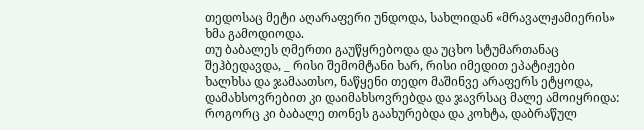თედოსაც მეტი აღარაფერი უნდოდა, სახლიდან «მრავალჟამიერის» ხმა გამოდიოდა.
თუ ბაბალეს ღმერთი გაუწყრებოდა და უცხო სტუმართანაც შეჰბედავდა, _ რისი შემომტანი ხარ, რისი იმედით ეპატიჟები ხალხსა და ჯამაათსო, ნაწყენი თედო მაშინვე არაფერს ეტყოდა, დამახსოვრებით კი დაიმახსოვრებდა და ჯავრსაც მალე ამოიყრიდა: როგორც კი ბაბალე თონეს გაახურებდა და კოხტა, დაბრაწულ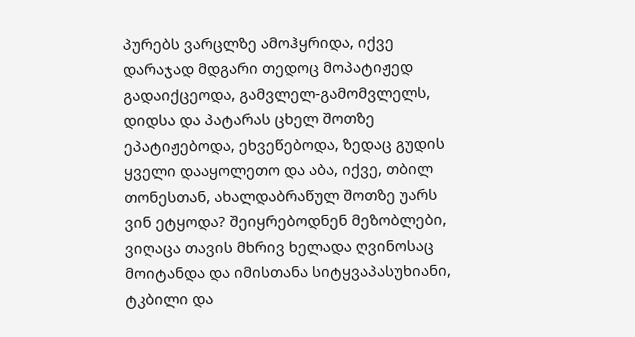პურებს ვარცლზე ამოჰყრიდა, იქვე დარაჯად მდგარი თედოც მოპატიჟედ გადაიქცეოდა, გამვლელ-გამომვლელს, დიდსა და პატარას ცხელ შოთზე ეპატიჟებოდა, ეხვეწებოდა, ზედაც გუდის ყველი დააყოლეთო და აბა, იქვე, თბილ თონესთან, ახალდაბრაწულ შოთზე უარს ვინ ეტყოდა? შეიყრებოდნენ მეზობლები, ვიღაცა თავის მხრივ ხელადა ღვინოსაც მოიტანდა და იმისთანა სიტყვაპასუხიანი, ტკბილი და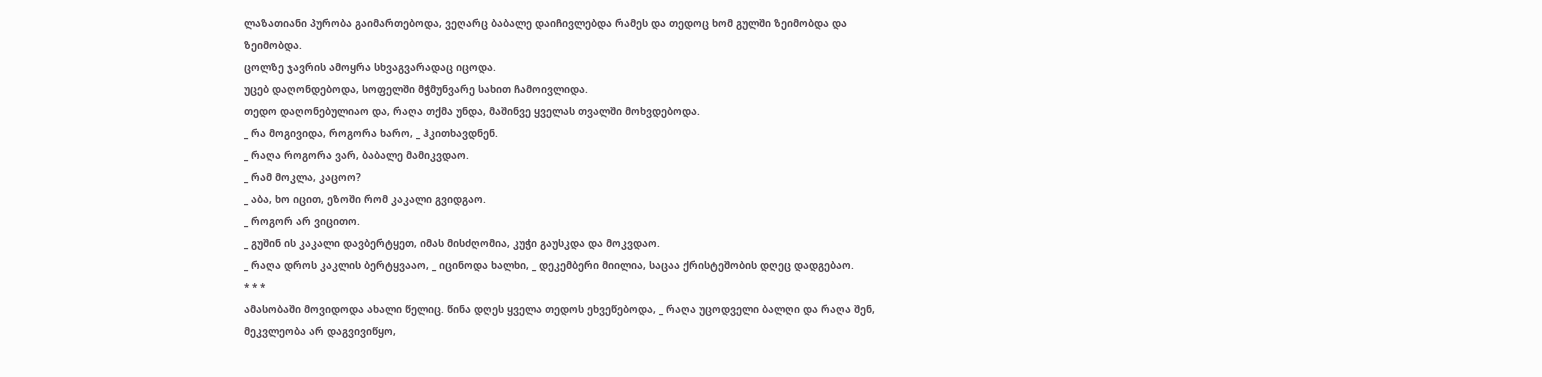ლაზათიანი პურობა გაიმართებოდა, ვეღარც ბაბალე დაიჩივლებდა რამეს და თედოც ხომ გულში ზეიმობდა და ზეიმობდა.
ცოლზე ჯავრის ამოყრა სხვაგვარადაც იცოდა.
უცებ დაღონდებოდა, სოფელში მჭმუნვარე სახით ჩამოივლიდა.
თედო დაღონებულიაო და, რაღა თქმა უნდა, მაშინვე ყველას თვალში მოხვდებოდა.
_ რა მოგივიდა, როგორა ხარო, _ ჰკითხავდნენ.
_ რაღა როგორა ვარ, ბაბალე მამიკვდაო.
_ რამ მოკლა, კაცოო?
_ აბა, ხო იცით, ეზოში რომ კაკალი გვიდგაო.
_ როგორ არ ვიცითო.
_ გუშინ ის კაკალი დავბერტყეთ, იმას მისძღომია, კუჭი გაუსკდა და მოკვდაო.
_ რაღა დროს კაკლის ბერტყვააო, _ იცინოდა ხალხი, _ დეკემბერი მიილია, საცაა ქრისტეშობის დღეც დადგებაო.
* * *
ამასობაში მოვიდოდა ახალი წელიც. წინა დღეს ყველა თედოს ეხვეწებოდა, _ რაღა უცოდველი ბალღი და რაღა შენ, მეკვლეობა არ დაგვივიწყო,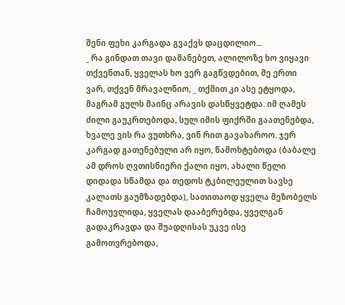შენი ფეხი კარგადა გვაქვს დაცდილიო...
_ რა გინდათ თავი დამანებეთ, ალილოზე ხო ვიყავი თქვენთან, ყველას ხო ვერ გაგწვდებით, მე ერთი ვარ, თქვენ მრავალნიო, _ თქმით კი ასე ეტყოდა, მაგრამ გულს მაინც არავის დასწყვეტდა. იმ ღამეს ძილი გაუკრთებოდა, სულ იმის ფიქრში გაათენებდა, ხვალე ვის რა ვუთხრა, ვინ რით გავახაროო. ჯერ კარგად გათენებული არ იყო, წამოხტებოდა (ბაბალე ამ დროს ღვთისნიერი ქალი იყო, ახალი წელი დიდადა სწამდა და თედოს ტკბილეულით სავსე კალათს გაუმზადებდა), სათითაოდ ყველა მეზობელს ჩამოუვლიდა, ყველას დააბერებდა, ყველგან გადაკრავდა და შუადღისას უკვე ისე გამოთვრებოდა,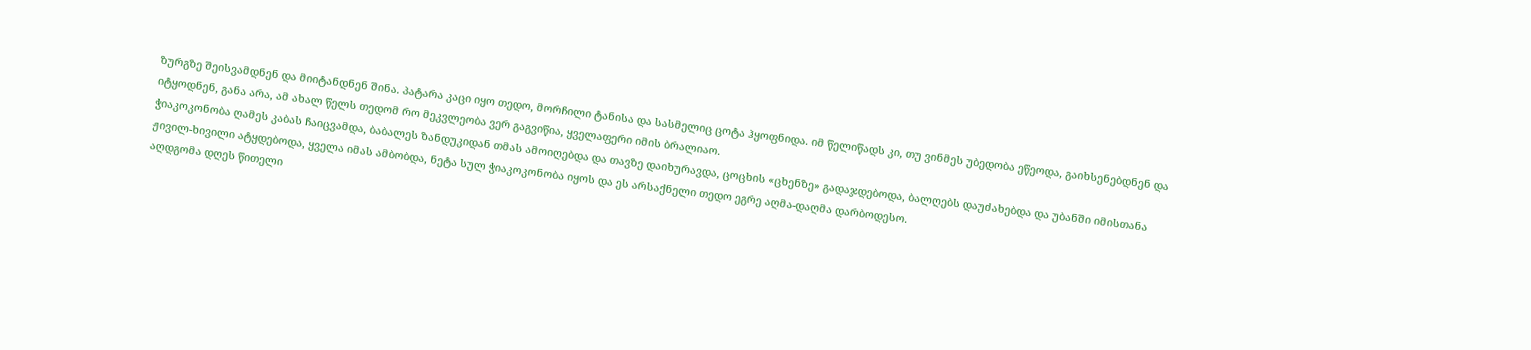ზურგზე შეისვამდნენ და მიიტანდნენ შინა. პატარა კაცი იყო თედო, მორჩილი ტანისა და სასმელიც ცოტა ჰყოფნიდა. იმ წელიწადს კი, თუ ვინმეს უბედობა ეწეოდა, გაიხსენებდნენ და იტყოდნენ, განა არა, ამ ახალ წელს თედომ რო მეკვლეობა ვერ გაგვიწია, ყველაფერი იმის ბრალიაო.
ჭიაკოკონობა ღამეს კაბას ჩაიცვამდა, ბაბალეს ზანდუკიდან თმას ამოიღებდა და თავზე დაიხურავდა, ცოცხის «ცხენზე» გადაჯდებოდა, ბალღებს დაუძახებდა და უბანში იმისთანა ჟივილ-ხივილი ატყდებოდა, ყველა იმას ამბობდა, ნეტა სულ ჭიაკოკონობა იყოს და ეს არსაქნელი თედო ეგრე აღმა-დაღმა დარბოდესო.
აღდგომა დღეს წითელი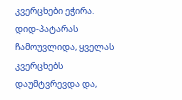კვერცხები ეჭირა. დიდ-პატარას ჩამოუვლიდა, ყველას კვერცხებს დაუმტვრევდა და,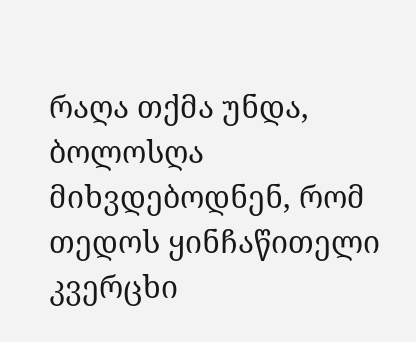რაღა თქმა უნდა, ბოლოსღა მიხვდებოდნენ, რომ თედოს ყინჩაწითელი კვერცხი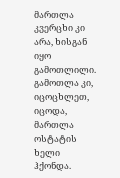მართლა კვერცხი კი არა, ხისგან იყო გამოთლილი. გამოთლა კი, იცოცხლეთ, იცოდა, მართლა ოსტატის ხელი ჰქონდა.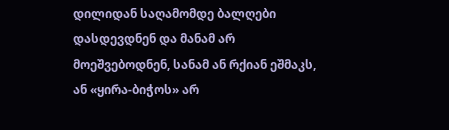დილიდან საღამომდე ბალღები დასდევდნენ და მანამ არ მოეშვებოდნენ, სანამ ან რქიან ეშმაკს, ან «ყირა-ბიჭოს» არ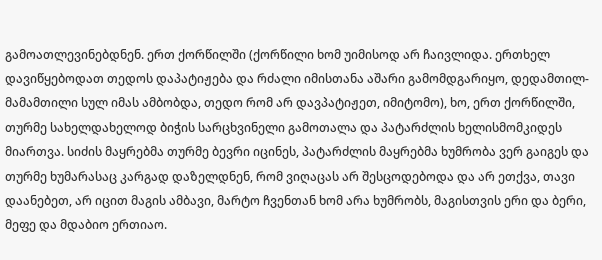გამოათლევინებდნენ. ერთ ქორწილში (ქორწილი ხომ უიმისოდ არ ჩაივლიდა. ერთხელ დავიწყებოდათ თედოს დაპატიჟება და რძალი იმისთანა აშარი გამომდგარიყო, დედამთილ-მამამთილი სულ იმას ამბობდა, თედო რომ არ დავპატიჟეთ, იმიტომო), ხო, ერთ ქორწილში, თურმე სახელდახელოდ ბიჭის სარცხვინელი გამოთალა და პატარძლის ხელისმომკიდეს მიართვა. სიძის მაყრებმა თურმე ბევრი იცინეს, პატარძლის მაყრებმა ხუმრობა ვერ გაიგეს და თურმე ხუმარასაც კარგად დაზელდნენ, რომ ვიღაცას არ შესცოდებოდა და არ ეთქვა, თავი დაანებეთ, არ იცით მაგის ამბავი, მარტო ჩვენთან ხომ არა ხუმრობს, მაგისთვის ერი და ბერი, მეფე და მდაბიო ერთიაო.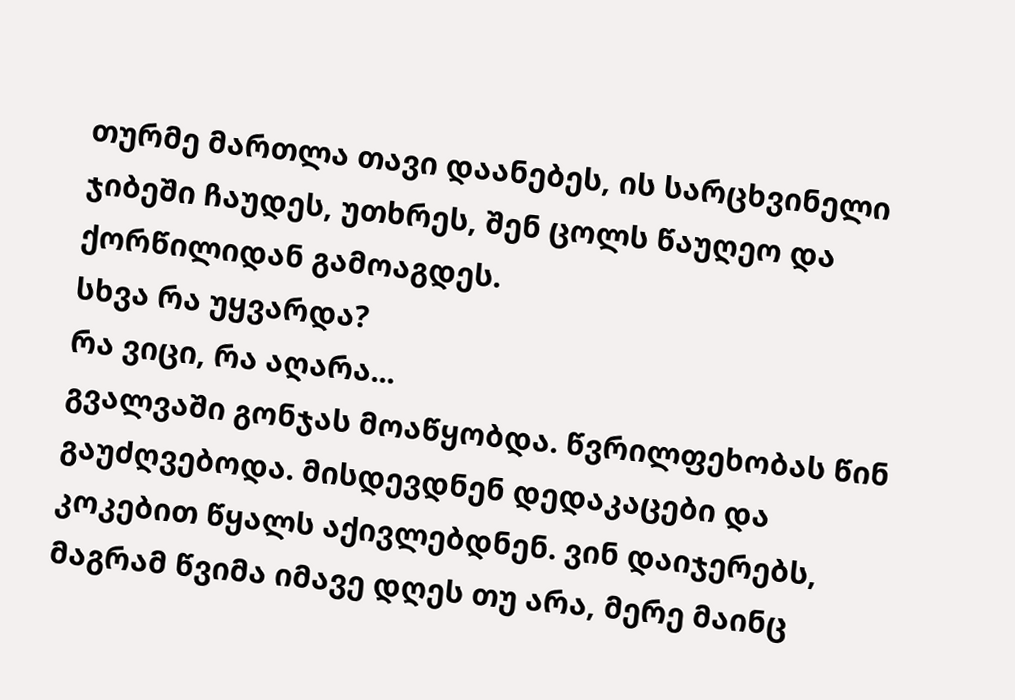თურმე მართლა თავი დაანებეს, ის სარცხვინელი ჯიბეში ჩაუდეს, უთხრეს, შენ ცოლს წაუღეო და ქორწილიდან გამოაგდეს.
სხვა რა უყვარდა?
რა ვიცი, რა აღარა...
გვალვაში გონჯას მოაწყობდა. წვრილფეხობას წინ გაუძღვებოდა. მისდევდნენ დედაკაცები და კოკებით წყალს აქივლებდნენ. ვინ დაიჯერებს, მაგრამ წვიმა იმავე დღეს თუ არა, მერე მაინც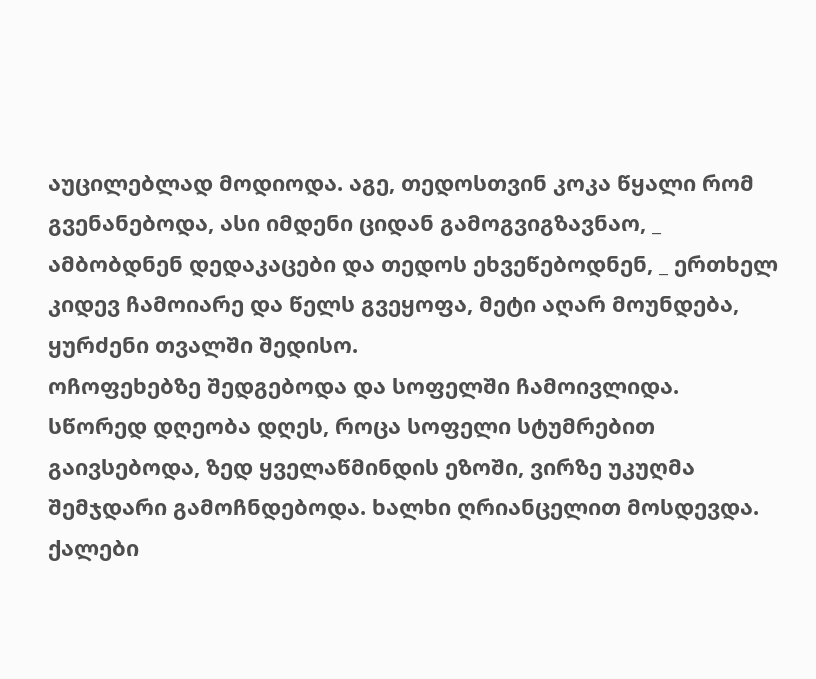აუცილებლად მოდიოდა. აგე, თედოსთვინ კოკა წყალი რომ გვენანებოდა, ასი იმდენი ციდან გამოგვიგზავნაო, _ ამბობდნენ დედაკაცები და თედოს ეხვეწებოდნენ, _ ერთხელ კიდევ ჩამოიარე და წელს გვეყოფა, მეტი აღარ მოუნდება, ყურძენი თვალში შედისო.
ოჩოფეხებზე შედგებოდა და სოფელში ჩამოივლიდა.
სწორედ დღეობა დღეს, როცა სოფელი სტუმრებით გაივსებოდა, ზედ ყველაწმინდის ეზოში, ვირზე უკუღმა შემჯდარი გამოჩნდებოდა. ხალხი ღრიანცელით მოსდევდა. ქალები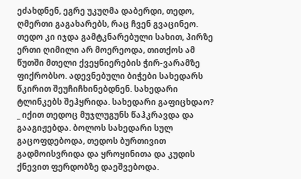ეძახდნენ, ეგრე უკუღმა დაბერდი, თედო, ღმერთი გაგახარებს, რაც ჩვენ გვაცინეო. თედო კი იჯდა გამტკნარებული სახით, პირზე ერთი ღიმილი არ მოერეოდა, თითქოს ამ წუთში მთელი ქვეყნიერების ჭირ-ვარამზე ფიქრობსო. ადევნებული ბიჭები სახედარს წკირით შეუჩიჩხინებდნენ. სახედარი ტლინკებს შეჰყრიდა. სახედარი გაფიცხდაო? _ იქით თედოც მუჯლუგუნს წაჰკრავდა და გააგიჟებდა. ბოლოს სახედარი სულ გაცოფდებოდა, თედოს ბურთივით გადმოისვრიდა და ყროყინითა და კუდის ქნევით ფერდობზე დაეშვებოდა.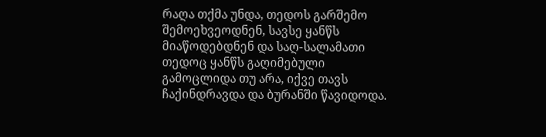რაღა თქმა უნდა, თედოს გარშემო შემოეხვეოდნენ, სავსე ყანწს მიაწოდებდნენ და საღ-სალამათი თედოც ყანწს გაღიმებული გამოცლიდა თუ არა, იქვე თავს ჩაქინდრავდა და ბურანში წავიდოდა.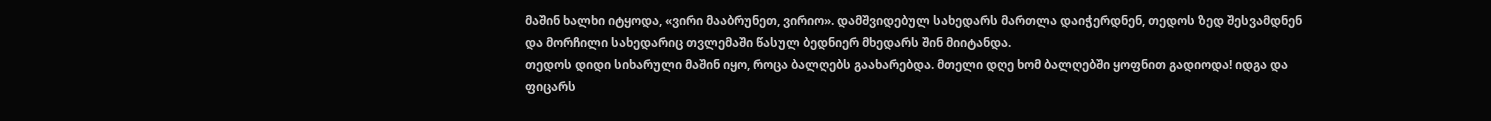მაშინ ხალხი იტყოდა, «ვირი მააბრუნეთ, ვირიო». დამშვიდებულ სახედარს მართლა დაიჭერდნენ, თედოს ზედ შესვამდნენ და მორჩილი სახედარიც თვლემაში წასულ ბედნიერ მხედარს შინ მიიტანდა.
თედოს დიდი სიხარული მაშინ იყო, როცა ბალღებს გაახარებდა. მთელი დღე ხომ ბალღებში ყოფნით გადიოდა! იდგა და ფიცარს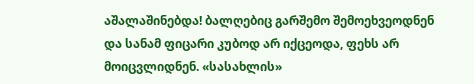აშალაშინებდა! ბალღებიც გარშემო შემოეხვეოდნენ და სანამ ფიცარი კუბოდ არ იქცეოდა, ფეხს არ მოიცვლიდნენ. «სასახლის»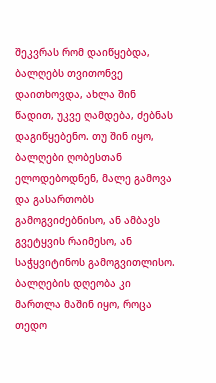შეკვრას რომ დაიწყებდა, ბალღებს თვითონვე დაითხოვდა, ახლა შინ წადით, უკვე ღამდება, ძებნას დაგიწყებენო. თუ შინ იყო, ბალღები ღობესთან ელოდებოდნენ, მალე გამოვა და გასართობს გამოგვიძებნისო, ან ამბავს გვეტყვის რაიმესო, ან საჭყვიტინოს გამოგვითლისო. ბალღების დღეობა კი მართლა მაშინ იყო, როცა თედო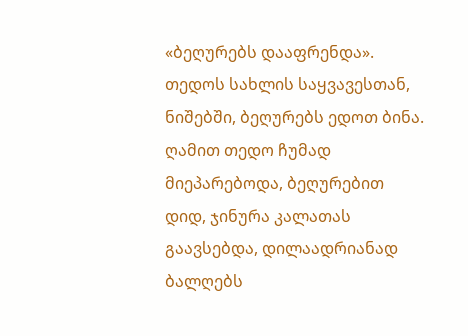«ბეღურებს დააფრენდა». თედოს სახლის საყვავესთან, ნიშებში, ბეღურებს ედოთ ბინა. ღამით თედო ჩუმად მიეპარებოდა, ბეღურებით დიდ, ჯინურა კალათას გაავსებდა, დილაადრიანად ბალღებს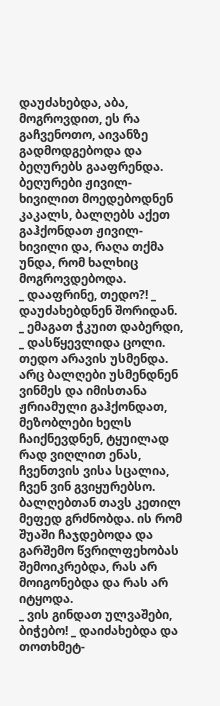დაუძახებდა, აბა, მოგროვდით, ეს რა გაჩვენოთო, აივანზე გადმოდგებოდა და ბეღურებს გააფრენდა. ბეღურები ჟივილ-ხივილით მოედებოდნენ კაკალს, ბალღებს აქეთ გაჰქონდათ ჟივილ-ხივილი და, რაღა თქმა უნდა, რომ ხალხიც მოგროვდებოდა.
_ დააფრინე, თედო?! _ დაუძახებდნენ შორიდან.
_ ემაგათ ჭკუით დაბერდი, _ დასწყევლიდა ცოლი.
თედო არავის უსმენდა.
არც ბალღები უსმენდნენ ვინმეს და იმისთანა ჟრიამული გაჰქონდათ, მეზობლები ხელს ჩაიქნევდნენ, ტყუილად რად ვიღლით ენას, ჩვენთვის ვისა სცალია, ჩვენ ვინ გვიყურებსო.
ბალღებთან თავს კეთილ მეფედ გრძნობდა. ის რომ შუაში ჩაჯდებოდა და გარშემო წვრილფეხობას შემოიკრებდა, რას არ მოიგონებდა და რას არ იტყოდა.
_ ვის გინდათ ულვაშები, ბიჭებო! _ დაიძახებდა და თოთხმეტ-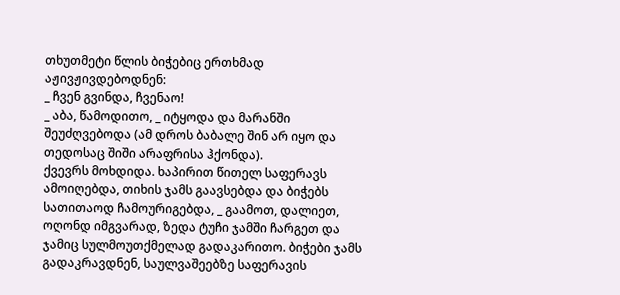თხუთმეტი წლის ბიჭებიც ერთხმად აჟივჟივდებოდნენ:
_ ჩვენ გვინდა, ჩვენაო!
_ აბა, წამოდითო, _ იტყოდა და მარანში შეუძღვებოდა (ამ დროს ბაბალე შინ არ იყო და თედოსაც შიში არაფრისა ჰქონდა).
ქვევრს მოხდიდა. ხაპირით წითელ საფერავს ამოიღებდა, თიხის ჯამს გაავსებდა და ბიჭებს სათითაოდ ჩამოურიგებდა, _ გაამოთ, დალიეთ, ოღონდ იმგვარად, ზედა ტუჩი ჯამში ჩარგეთ და ჯამიც სულმოუთქმელად გადაკარითო. ბიჭები ჯამს გადაკრავდნენ, საულვაშეებზე საფერავის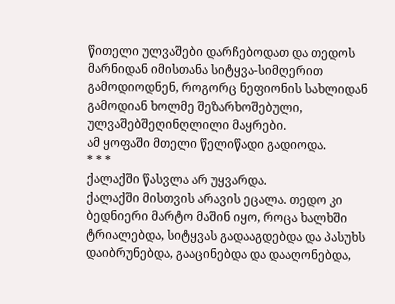წითელი ულვაშები დარჩებოდათ და თედოს მარნიდან იმისთანა სიტყვა-სიმღერით გამოდიოდნენ, როგორც ნეფიონის სახლიდან გამოდიან ხოლმე შეზარხოშებული, ულვაშებშეღინღლილი მაყრები.
ამ ყოფაში მთელი წელიწადი გადიოდა.
* * *
ქალაქში წასვლა არ უყვარდა.
ქალაქში მისთვის არავის ეცალა. თედო კი ბედნიერი მარტო მაშინ იყო, როცა ხალხში ტრიალებდა, სიტყვას გადააგდებდა და პასუხს დაიბრუნებდა, გააცინებდა და დააღონებდა,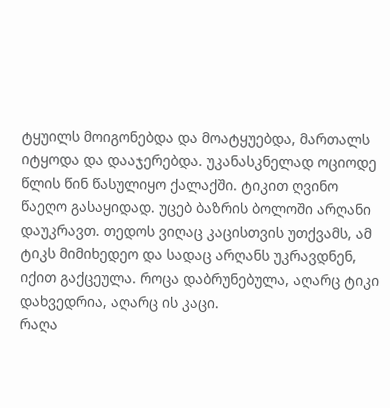ტყუილს მოიგონებდა და მოატყუებდა, მართალს იტყოდა და დააჯერებდა. უკანასკნელად ოციოდე წლის წინ წასულიყო ქალაქში. ტიკით ღვინო წაეღო გასაყიდად. უცებ ბაზრის ბოლოში არღანი დაუკრავთ. თედოს ვიღაც კაცისთვის უთქვამს, ამ ტიკს მიმიხედეო და სადაც არღანს უკრავდნენ, იქით გაქცეულა. როცა დაბრუნებულა, აღარც ტიკი დახვედრია, აღარც ის კაცი.
რაღა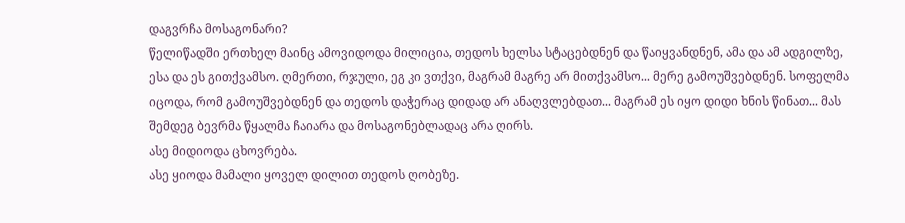დაგვრჩა მოსაგონარი?
წელიწადში ერთხელ მაინც ამოვიდოდა მილიცია, თედოს ხელსა სტაცებდნენ და წაიყვანდნენ, ამა და ამ ადგილზე, ესა და ეს გითქვამსო. ღმერთი, რჯული, ეგ კი ვთქვი, მაგრამ მაგრე არ მითქვამსო... მერე გამოუშვებდნენ. სოფელმა იცოდა, რომ გამოუშვებდნენ და თედოს დაჭერაც დიდად არ ანაღვლებდათ... მაგრამ ეს იყო დიდი ხნის წინათ... მას შემდეგ ბევრმა წყალმა ჩაიარა და მოსაგონებლადაც არა ღირს.
ასე მიდიოდა ცხოვრება.
ასე ყიოდა მამალი ყოველ დილით თედოს ღობეზე.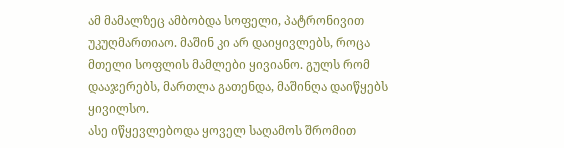ამ მამალზეც ამბობდა სოფელი, პატრონივით უკუღმართიაო. მაშინ კი არ დაიყივლებს, როცა მთელი სოფლის მამლები ყივიანო. გულს რომ დააჯერებს, მართლა გათენდა, მაშინღა დაიწყებს ყივილსო.
ასე იწყევლებოდა ყოველ საღამოს შრომით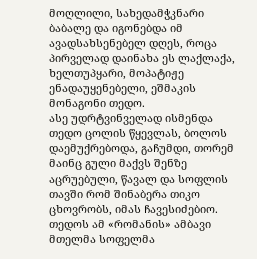მოღლილი, სახედამჭკნარი ბაბალე და იგონებდა იმ ავადსახსენებელ დღეს, როცა პირველად დაინახა ეს ლაქლაქა, ხელთუპყარი, მოპატიჟე ენადაუყენებელი, ეშმაკის მონაგონი თედო.
ასე უდრტვინველად ისმენდა თედო ცოლის წყევლას, ბოლოს დაემუქრებოდა, გაჩუმდი, თორემ მაინც გული მაქვს შენზე აცრუებული, წავალ და სოფლის თავში რომ შინაბერა თიკო ცხოვრობს, იმას ჩავესიძებიო. თედოს ამ «რომანის» ამბავი მთელმა სოფელმა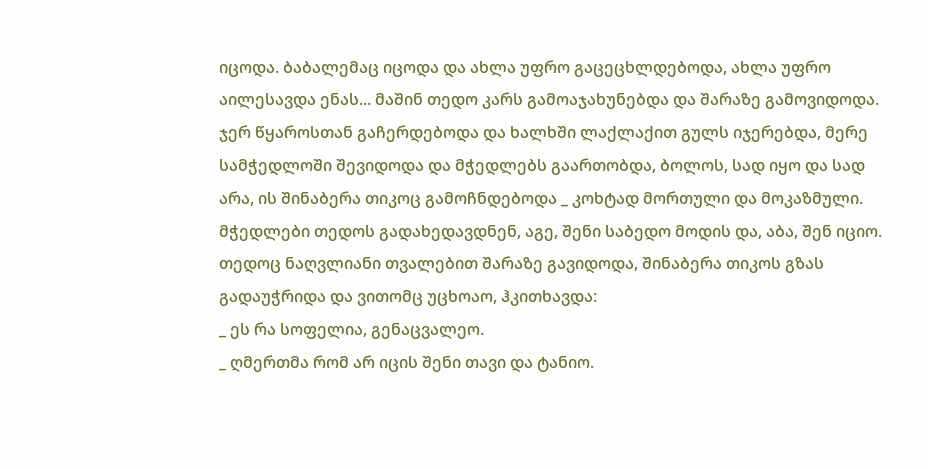იცოდა. ბაბალემაც იცოდა და ახლა უფრო გაცეცხლდებოდა, ახლა უფრო აილესავდა ენას... მაშინ თედო კარს გამოაჯახუნებდა და შარაზე გამოვიდოდა. ჯერ წყაროსთან გაჩერდებოდა და ხალხში ლაქლაქით გულს იჯერებდა, მერე სამჭედლოში შევიდოდა და მჭედლებს გაართობდა, ბოლოს, სად იყო და სად არა, ის შინაბერა თიკოც გამოჩნდებოდა _ კოხტად მორთული და მოკაზმული. მჭედლები თედოს გადახედავდნენ, აგე, შენი საბედო მოდის და, აბა, შენ იციო. თედოც ნაღვლიანი თვალებით შარაზე გავიდოდა, შინაბერა თიკოს გზას გადაუჭრიდა და ვითომც უცხოაო, ჰკითხავდა:
_ ეს რა სოფელია, გენაცვალეო.
_ ღმერთმა რომ არ იცის შენი თავი და ტანიო.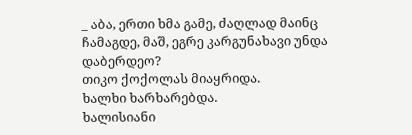_ აბა, ერთი ხმა გამე, ძაღლად მაინც ჩამაგდე, მაშ, ეგრე კარგუნახავი უნდა დაბერდეო?
თიკო ქოქოლას მიაყრიდა.
ხალხი ხარხარებდა.
ხალისიანი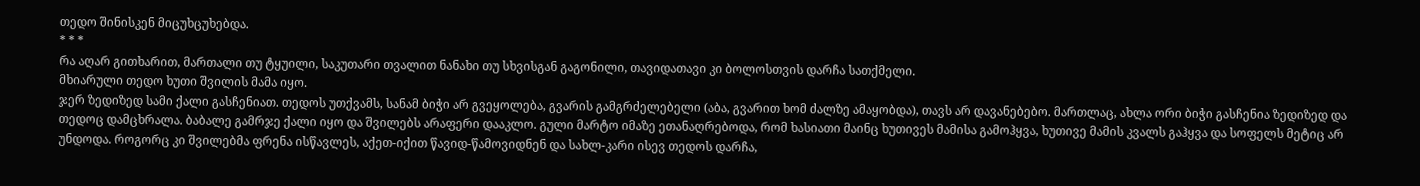თედო შინისკენ მიცუხცუხებდა.
* * *
რა აღარ გითხარით, მართალი თუ ტყუილი, საკუთარი თვალით ნანახი თუ სხვისგან გაგონილი, თავიდათავი კი ბოლოსთვის დარჩა სათქმელი.
მხიარული თედო ხუთი შვილის მამა იყო.
ჯერ ზედიზედ სამი ქალი გასჩენიათ. თედოს უთქვამს, სანამ ბიჭი არ გვეყოლება, გვარის გამგრძელებელი (აბა, გვარით ხომ ძალზე ამაყობდა), თავს არ დავანებებო. მართლაც, ახლა ორი ბიჭი გასჩენია ზედიზედ და თედოც დამცხრალა. ბაბალე გამრჯე ქალი იყო და შვილებს არაფერი დააკლო. გული მარტო იმაზე ეთანაღრებოდა, რომ ხასიათი მაინც ხუთივეს მამისა გამოჰყვა, ხუთივე მამის კვალს გაჰყვა და სოფელს მეტიც არ უნდოდა. როგორც კი შვილებმა ფრენა ისწავლეს, აქეთ-იქით წავიდ-წამოვიდნენ და სახლ-კარი ისევ თედოს დარჩა,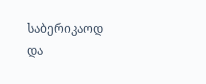საბერიკაოდ და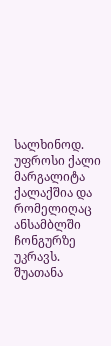სალხინოდ.
უფროსი ქალი მარგალიტა ქალაქშია და რომელიღაც ანსამბლში ჩონგურზე უკრავს.
შუათანა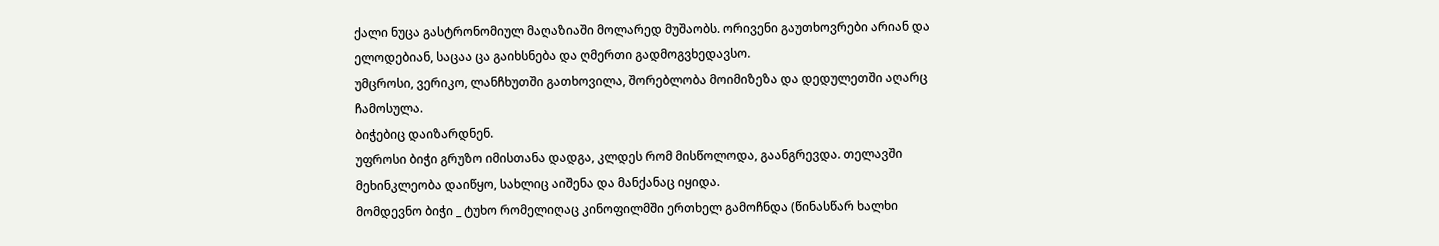ქალი ნუცა გასტრონომიულ მაღაზიაში მოლარედ მუშაობს. ორივენი გაუთხოვრები არიან და ელოდებიან, საცაა ცა გაიხსნება და ღმერთი გადმოგვხედავსო.
უმცროსი, ვერიკო, ლანჩხუთში გათხოვილა, შორებლობა მოიმიზეზა და დედულეთში აღარც ჩამოსულა.
ბიჭებიც დაიზარდნენ.
უფროსი ბიჭი გრუზო იმისთანა დადგა, კლდეს რომ მისწოლოდა, გაანგრევდა. თელავში მეხინკლეობა დაიწყო, სახლიც აიშენა და მანქანაც იყიდა.
მომდევნო ბიჭი _ ტუხო რომელიღაც კინოფილმში ერთხელ გამოჩნდა (წინასწარ ხალხი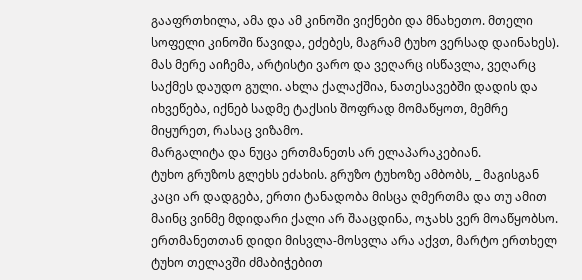გააფრთხილა, ამა და ამ კინოში ვიქნები და მნახეთო. მთელი სოფელი კინოში წავიდა, ეძებეს, მაგრამ ტუხო ვერსად დაინახეს). მას მერე აიჩემა, არტისტი ვარო და ვეღარც ისწავლა, ვეღარც საქმეს დაუდო გული. ახლა ქალაქშია, ნათესავებში დადის და იხვეწება, იქნებ სადმე ტაქსის შოფრად მომაწყოთ, მემრე მიყურეთ, რასაც ვიზამო.
მარგალიტა და ნუცა ერთმანეთს არ ელაპარაკებიან.
ტუხო გრუზოს გლეხს ეძახის. გრუზო ტუხოზე ამბობს, _ მაგისგან კაცი არ დადგება, ერთი ტანადობა მისცა ღმერთმა და თუ ამით მაინც ვინმე მდიდარი ქალი არ შააცდინა, ოჯახს ვერ მოაწყობსო. ერთმანეთთან დიდი მისვლა-მოსვლა არა აქვთ, მარტო ერთხელ ტუხო თელავში ძმაბიჭებით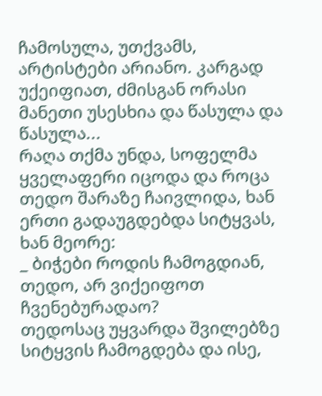ჩამოსულა, უთქვამს, არტისტები არიანო. კარგად უქეიფიათ, ძმისგან ორასი მანეთი უსესხია და წასულა და წასულა...
რაღა თქმა უნდა, სოფელმა ყველაფერი იცოდა და როცა თედო შარაზე ჩაივლიდა, ხან ერთი გადაუგდებდა სიტყვას, ხან მეორე:
_ ბიჭები როდის ჩამოგდიან, თედო, არ ვიქეიფოთ ჩვენებურადაო?
თედოსაც უყვარდა შვილებზე სიტყვის ჩამოგდება და ისე,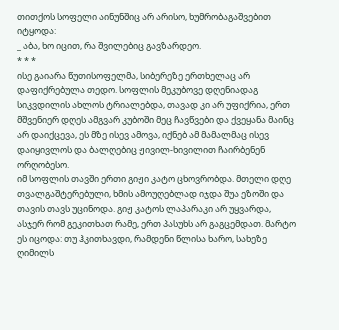თითქოს სოფელი აინუნშიც არ არისო, ხუმრობაგაშვებით იტყოდა:
_ აბა, ხო იცით, რა შვილებიც გავზარდეო.
* * *
ისე გაიარა წუთისოფელმა, სიბერეზე ერთხელაც არ დაფიქრებულა თედო. სოფლის მეკუბოვე დღენიადაგ სიკვდილის ახლოს ტრიალებდა, თავად კი არ უფიქრია, ერთ მშვენიერ დღეს ამგვარ კუბოში მეც ჩავწვები და ქვეყანა მაინც არ დაიქცევა, ეს მზე ისევ ამოვა, იქნებ ამ მამალმაც ისევ დაიყივლოს და ბალღებიც ჟივილ-ხივილით ჩაირბენენ ორღობესო.
იმ სოფლის თავში ერთი გიჟი კატო ცხოვრობდა. მთელი დღე თვალგაშტერებული, ხმის ამოუღებლად იჯდა შუა ეზოში და თავის თავს უცინოდა. გიჟ კატოს ლაპარაკი არ უყვარდა, ასჯერ რომ გეკითხათ რამე, ერთ პასუხს არ გაგცემდათ. მარტო ეს იცოდა: თუ ჰკითხავდი, რამდენი წლისა ხარო, სახეზე ღიმილს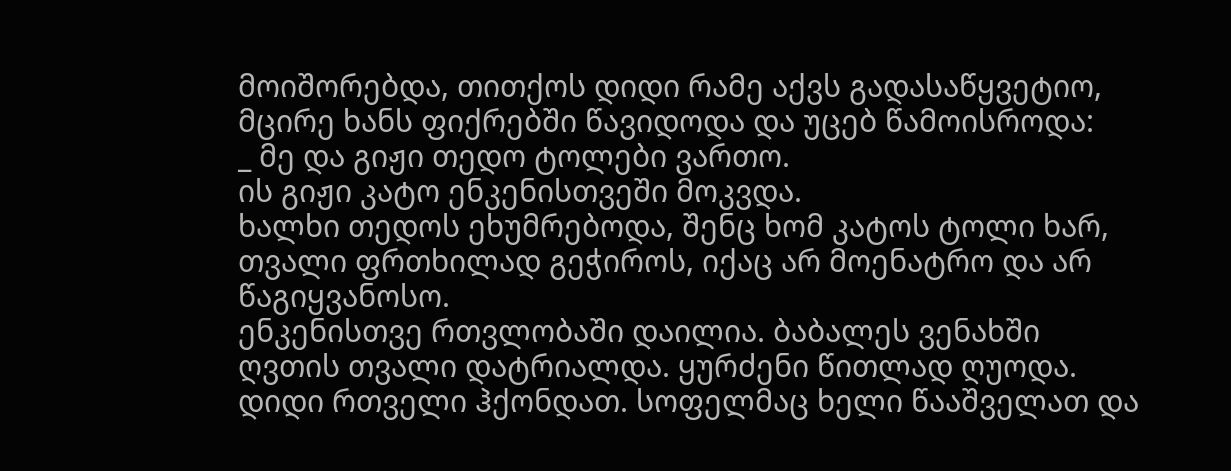მოიშორებდა, თითქოს დიდი რამე აქვს გადასაწყვეტიო, მცირე ხანს ფიქრებში წავიდოდა და უცებ წამოისროდა:
_ მე და გიჟი თედო ტოლები ვართო.
ის გიჟი კატო ენკენისთვეში მოკვდა.
ხალხი თედოს ეხუმრებოდა, შენც ხომ კატოს ტოლი ხარ, თვალი ფრთხილად გეჭიროს, იქაც არ მოენატრო და არ წაგიყვანოსო.
ენკენისთვე რთვლობაში დაილია. ბაბალეს ვენახში ღვთის თვალი დატრიალდა. ყურძენი წითლად ღუოდა. დიდი რთველი ჰქონდათ. სოფელმაც ხელი წააშველათ და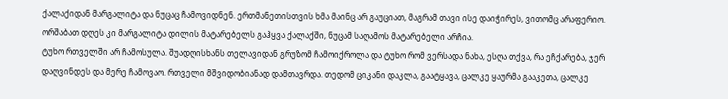ქალაქიდან მარგალიტა და ნუცაც ჩამოვიდნენ. ერთმანეთისთვის ხმა მაინც არ გაუციათ, მაგრამ თავი ისე დაიჭირეს, ვითომც არაფერიო. ორშაბათ დღეს კი მარგალიტა დილის მატარებელს გაჰყვა ქალაქში, ნუცამ საღამოს მატარებელი არჩია.
ტუხო რთველში არ ჩამოსულა. შუადღისხანს თელავიდან გრუზომ ჩამოიქროლა და ტუხო რომ ვერსადა ნახა, ესღა თქვა, რა ეჩქარება, ჯერ დაღვინდეს და მერე ჩამოვაო. რთველი მშვიდობიანად დამთავრდა. თედომ ციკანი დაკლა, გაატყავა, ცალკე ყაურმა გააკეთა, ცალკე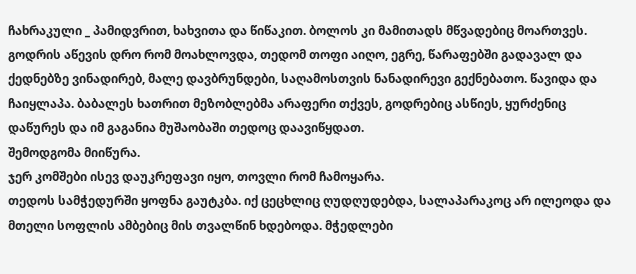ჩახრაკული _ პამიდვრით, ხახვითა და წიწაკით. ბოლოს კი მამითადს მწვადებიც მოართვეს. გოდრის აწევის დრო რომ მოახლოვდა, თედომ თოფი აიღო, ეგრე, წარაფებში გადავალ და ქედნებზე ვინადირებ, მალე დავბრუნდები, საღამოსთვის ნანადირევი გექნებათო. წავიდა და ჩაიყლაპა. ბაბალეს ხათრით მეზობლებმა არაფერი თქვეს, გოდრებიც ასწიეს, ყურძენიც დაწურეს და იმ გაგანია მუშაობაში თედოც დაავიწყდათ.
შემოდგომა მიიწურა.
ჯერ კომშები ისევ დაუკრეფავი იყო, თოვლი რომ ჩამოყარა.
თედოს სამჭედურში ყოფნა გაუტკბა. იქ ცეცხლიც ღუდღუდებდა, სალაპარაკოც არ ილეოდა და მთელი სოფლის ამბებიც მის თვალწინ ხდებოდა. მჭედლები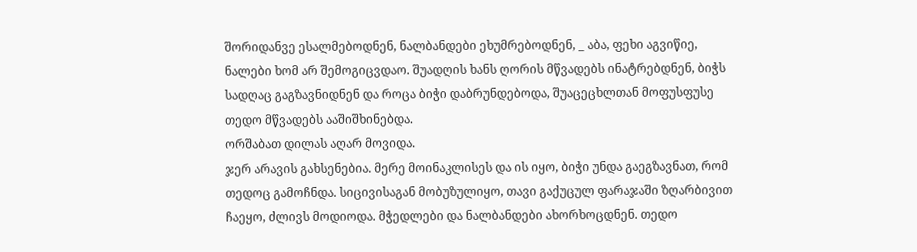შორიდანვე ესალმებოდნენ, ნალბანდები ეხუმრებოდნენ, _ აბა, ფეხი აგვიწიე, ნალები ხომ არ შემოგიცვდაო. შუადღის ხანს ღორის მწვადებს ინატრებდნენ, ბიჭს სადღაც გაგზავნიდნენ და როცა ბიჭი დაბრუნდებოდა, შუაცეცხლთან მოფუსფუსე თედო მწვადებს ააშიშხინებდა.
ორშაბათ დილას აღარ მოვიდა.
ჯერ არავის გახსენებია. მერე მოინაკლისეს და ის იყო, ბიჭი უნდა გაეგზავნათ, რომ თედოც გამოჩნდა. სიცივისაგან მობუზულიყო, თავი გაქუცულ ფარაჯაში ზღარბივით ჩაეყო, ძლივს მოდიოდა. მჭედლები და ნალბანდები ახორხოცდნენ. თედო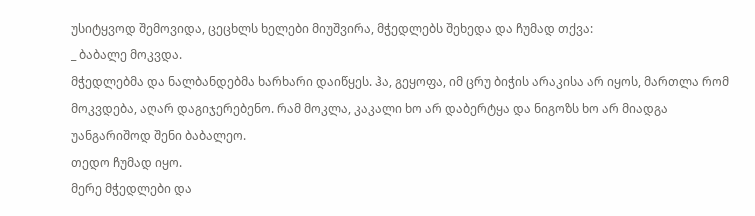უსიტყვოდ შემოვიდა, ცეცხლს ხელები მიუშვირა, მჭედლებს შეხედა და ჩუმად თქვა:
_ ბაბალე მოკვდა.
მჭედლებმა და ნალბანდებმა ხარხარი დაიწყეს. ჰა, გეყოფა, იმ ცრუ ბიჭის არაკისა არ იყოს, მართლა რომ მოკვდება, აღარ დაგიჯერებენო. რამ მოკლა, კაკალი ხო არ დაბერტყა და ნიგოზს ხო არ მიადგა უანგარიშოდ შენი ბაბალეო.
თედო ჩუმად იყო.
მერე მჭედლები და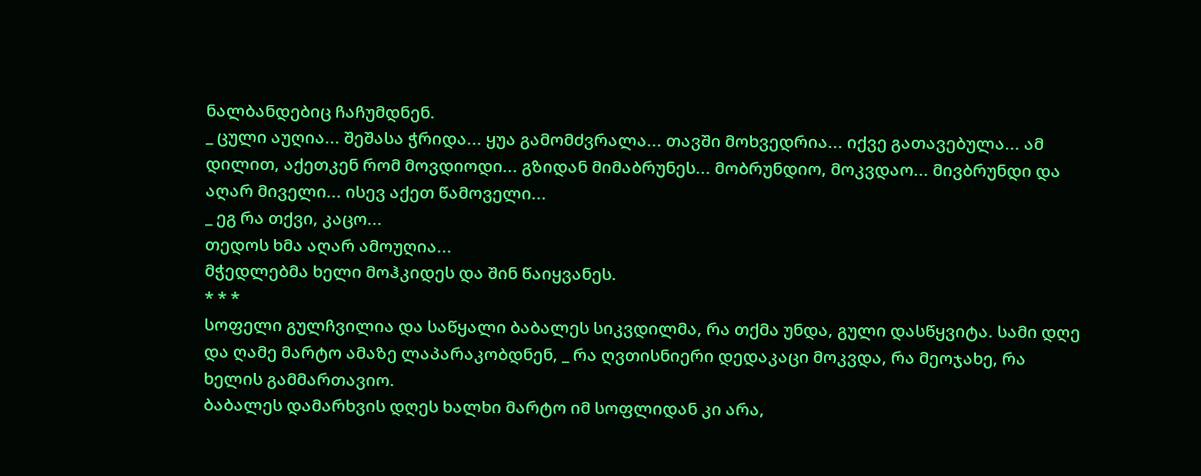ნალბანდებიც ჩაჩუმდნენ.
_ ცული აუღია... შეშასა ჭრიდა... ყუა გამომძვრალა... თავში მოხვედრია... იქვე გათავებულა... ამ დილით, აქეთკენ რომ მოვდიოდი... გზიდან მიმაბრუნეს... მობრუნდიო, მოკვდაო... მივბრუნდი და აღარ მიველი... ისევ აქეთ წამოველი...
_ ეგ რა თქვი, კაცო...
თედოს ხმა აღარ ამოუღია...
მჭედლებმა ხელი მოჰკიდეს და შინ წაიყვანეს.
* * *
სოფელი გულჩვილია და საწყალი ბაბალეს სიკვდილმა, რა თქმა უნდა, გული დასწყვიტა. სამი დღე და ღამე მარტო ამაზე ლაპარაკობდნენ, _ რა ღვთისნიერი დედაკაცი მოკვდა, რა მეოჯახე, რა ხელის გამმართავიო.
ბაბალეს დამარხვის დღეს ხალხი მარტო იმ სოფლიდან კი არა,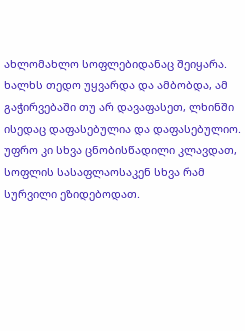ახლომახლო სოფლებიდანაც შეიყარა. ხალხს თედო უყვარდა და ამბობდა, ამ გაჭირვებაში თუ არ დავაფასეთ, ლხინში ისედაც დაფასებულია და დაფასებულიო. უფრო კი სხვა ცნობისწადილი კლავდათ, სოფლის სასაფლაოსაკენ სხვა რამ სურვილი ეზიდებოდათ.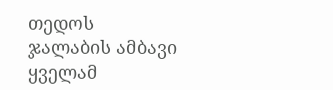თედოს ჯალაბის ამბავი ყველამ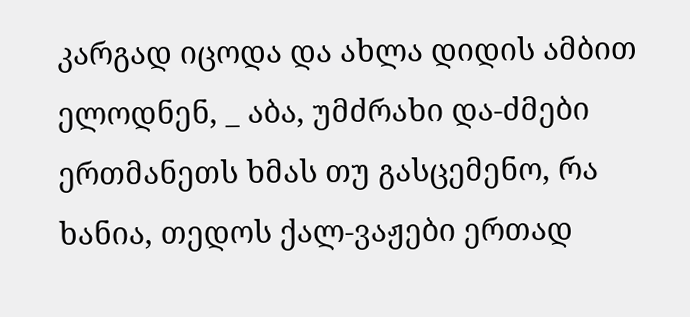კარგად იცოდა და ახლა დიდის ამბით ელოდნენ, _ აბა, უმძრახი და-ძმები ერთმანეთს ხმას თუ გასცემენო, რა ხანია, თედოს ქალ-ვაჟები ერთად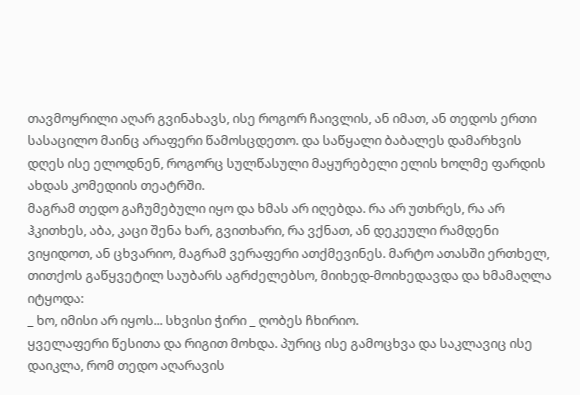თავმოყრილი აღარ გვინახავს, ისე როგორ ჩაივლის, ან იმათ, ან თედოს ერთი სასაცილო მაინც არაფერი წამოსცდეთო. და საწყალი ბაბალეს დამარხვის დღეს ისე ელოდნენ, როგორც სულწასული მაყურებელი ელის ხოლმე ფარდის ახდას კომედიის თეატრში.
მაგრამ თედო გაჩუმებული იყო და ხმას არ იღებდა. რა არ უთხრეს, რა არ ჰკითხეს, აბა, კაცი შენა ხარ, გვითხარი, რა ვქნათ, ან დეკეული რამდენი ვიყიდოთ, ან ცხვარიო, მაგრამ ვერაფერი ათქმევინეს. მარტო ათასში ერთხელ, თითქოს გაწყვეტილ საუბარს აგრძელებსო, მიიხედ-მოიხედავდა და ხმამაღლა იტყოდა:
_ ხო, იმისი არ იყოს... სხვისი ჭირი _ ღობეს ჩხირიო.
ყველაფერი წესითა და რიგით მოხდა. პურიც ისე გამოცხვა და საკლავიც ისე დაიკლა, რომ თედო აღარავის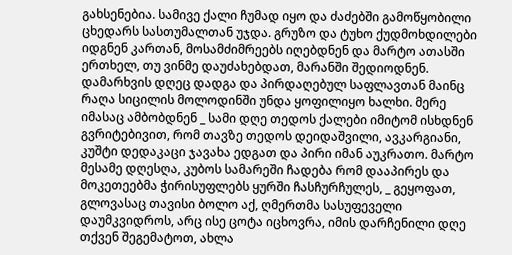გახსენებია. სამივე ქალი ჩუმად იყო და ძაძებში გამოწყობილი ცხედარს სასთუმალთან უჯდა. გრუზო და ტუხო ქუდმოხდილები იდგნენ კართან, მოსამძიმრეებს იღებდნენ და მარტო ათასში ერთხელ, თუ ვინმე დაუძახებდათ, მარანში შედიოდნენ.
დამარხვის დღეც დადგა და პირდაღებულ საფლავთან მაინც რაღა სიცილის მოლოდინში უნდა ყოფილიყო ხალხი. მერე იმასაც ამბობდნენ _ სამი დღე თედოს ქალები იმიტომ ისხდნენ გვრიტებივით, რომ თავზე თედოს დეიდაშვილი, ავკარგიანი, კუშტი დედაკაცი ჯავახა ედგათ და პირი იმან აუკრათო. მარტო მესამე დღესღა, კუბოს სამარეში ჩადება რომ დააპირეს და მოკეთეებმა ჭირისუფლებს ყურში ჩასჩურჩულეს, _ გეყოფათ, გლოვასაც თავისი ბოლო აქ, ღმერთმა სასუფეველი დაუმკვიდროს, არც ისე ცოტა იცხოვრა, იმის დარჩენილი დღე თქვენ შეგემატოთ, ახლა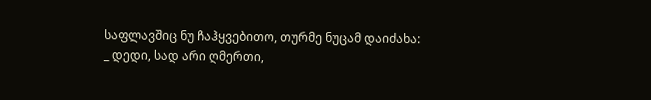საფლავშიც ნუ ჩაჰყვებითო, თურმე ნუცამ დაიძახა:
_ დედი, სად არი ღმერთი,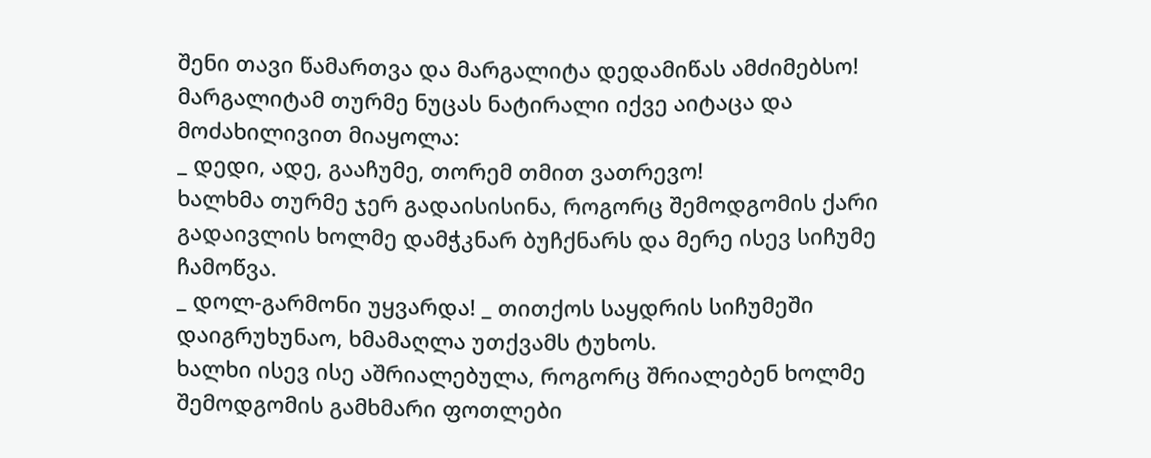შენი თავი წამართვა და მარგალიტა დედამიწას ამძიმებსო!
მარგალიტამ თურმე ნუცას ნატირალი იქვე აიტაცა და მოძახილივით მიაყოლა:
_ დედი, ადე, გააჩუმე, თორემ თმით ვათრევო!
ხალხმა თურმე ჯერ გადაისისინა, როგორც შემოდგომის ქარი გადაივლის ხოლმე დამჭკნარ ბუჩქნარს და მერე ისევ სიჩუმე ჩამოწვა.
_ დოლ-გარმონი უყვარდა! _ თითქოს საყდრის სიჩუმეში დაიგრუხუნაო, ხმამაღლა უთქვამს ტუხოს.
ხალხი ისევ ისე აშრიალებულა, როგორც შრიალებენ ხოლმე შემოდგომის გამხმარი ფოთლები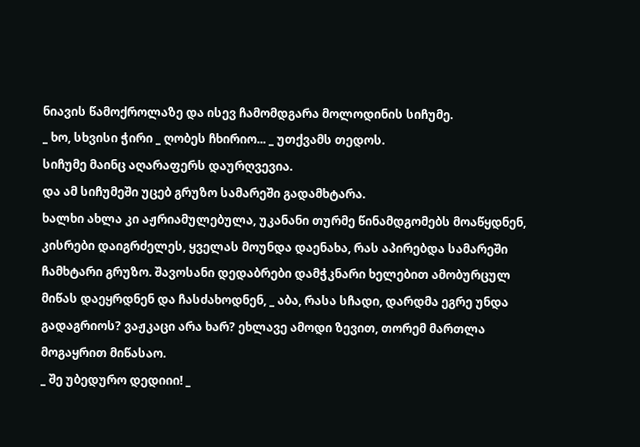ნიავის წამოქროლაზე და ისევ ჩამომდგარა მოლოდინის სიჩუმე.
_ ხო, სხვისი ჭირი _ ღობეს ჩხირიო... _ უთქვამს თედოს.
სიჩუმე მაინც აღარაფერს დაურღვევია.
და ამ სიჩუმეში უცებ გრუზო სამარეში გადამხტარა.
ხალხი ახლა კი აჟრიამულებულა, უკანანი თურმე წინამდგომებს მოაწყდნენ, კისრები დაიგრძელეს, ყველას მოუნდა დაენახა, რას აპირებდა სამარეში ჩამხტარი გრუზო. შავოსანი დედაბრები დამჭკნარი ხელებით ამობურცულ მიწას დაეყრდნენ და ჩასძახოდნენ, _ აბა, რასა სჩადი, დარდმა ეგრე უნდა გადაგრიოს? ვაჟკაცი არა ხარ? ეხლავე ამოდი ზევით, თორემ მართლა მოგაყრით მიწასაო.
_ შე უბედურო დედიიი! _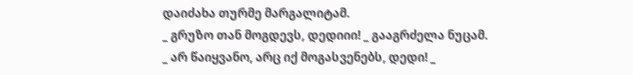დაიძახა თურმე მარგალიტამ.
_ გრუზო თან მოგდევს, დედიიი! _ გააგრძელა ნუცამ.
_ არ წაიყვანო, არც იქ მოგასვენებს, დედი! _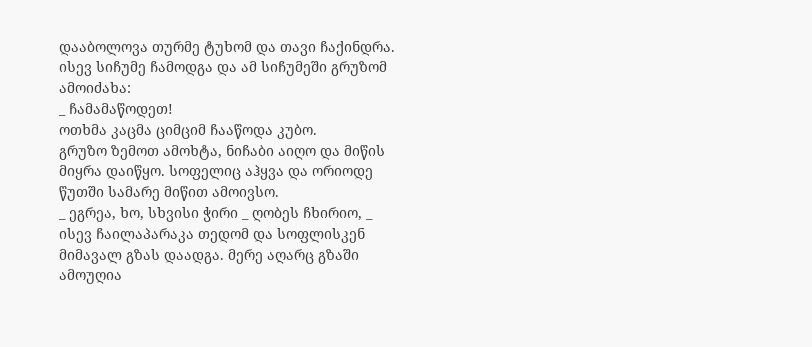დააბოლოვა თურმე ტუხომ და თავი ჩაქინდრა.
ისევ სიჩუმე ჩამოდგა და ამ სიჩუმეში გრუზომ ამოიძახა:
_ ჩამამაწოდეთ!
ოთხმა კაცმა ციმციმ ჩააწოდა კუბო.
გრუზო ზემოთ ამოხტა, ნიჩაბი აიღო და მიწის მიყრა დაიწყო. სოფელიც აჰყვა და ორიოდე წუთში სამარე მიწით ამოივსო.
_ ეგრეა, ხო, სხვისი ჭირი _ ღობეს ჩხირიო, _ ისევ ჩაილაპარაკა თედომ და სოფლისკენ მიმავალ გზას დაადგა. მერე აღარც გზაში ამოუღია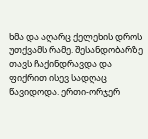ხმა და აღარც ქელეხის დროს უთქვამს რამე. შესანდობარზე თავს ჩაქინდრავდა და ფიქრით ისევ სადღაც წავიდოდა. ერთი-ორჯერ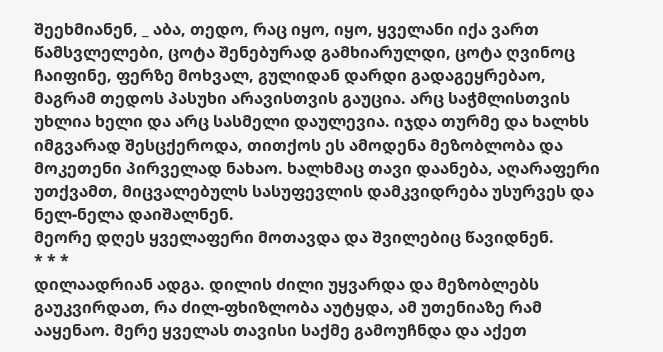შეეხმიანენ, _ აბა, თედო, რაც იყო, იყო, ყველანი იქა ვართ წამსვლელები, ცოტა შენებურად გამხიარულდი, ცოტა ღვინოც ჩაიფინე, ფერზე მოხვალ, გულიდან დარდი გადაგეყრებაო, მაგრამ თედოს პასუხი არავისთვის გაუცია. არც საჭმლისთვის უხლია ხელი და არც სასმელი დაულევია. იჯდა თურმე და ხალხს იმგვარად შესცქეროდა, თითქოს ეს ამოდენა მეზობლობა და მოკეთენი პირველად ნახაო. ხალხმაც თავი დაანება, აღარაფერი უთქვამთ, მიცვალებულს სასუფევლის დამკვიდრება უსურვეს და ნელ-ნელა დაიშალნენ.
მეორე დღეს ყველაფერი მოთავდა და შვილებიც წავიდნენ.
* * *
დილაადრიან ადგა. დილის ძილი უყვარდა და მეზობლებს გაუკვირდათ, რა ძილ-ფხიზლობა აუტყდა, ამ უთენიაზე რამ ააყენაო. მერე ყველას თავისი საქმე გამოუჩნდა და აქეთ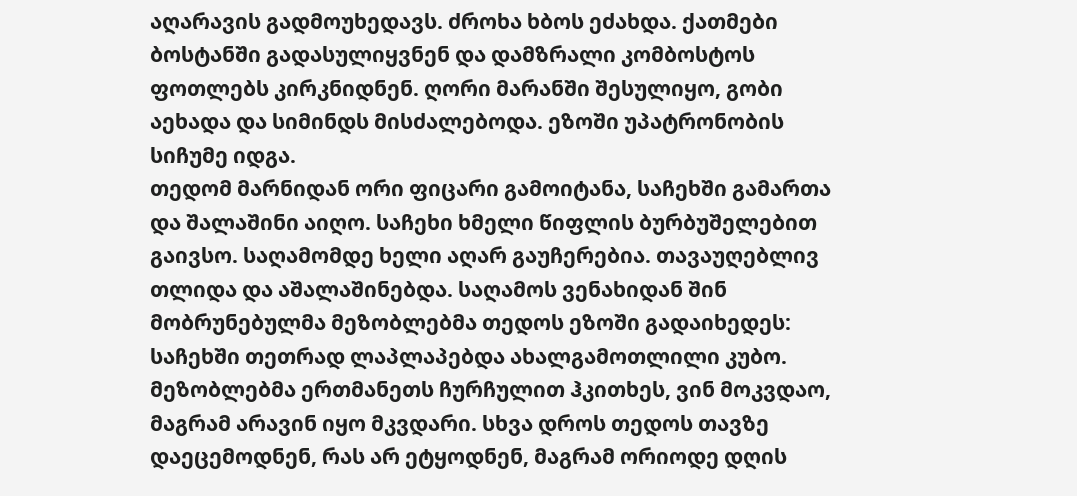აღარავის გადმოუხედავს. ძროხა ხბოს ეძახდა. ქათმები ბოსტანში გადასულიყვნენ და დამზრალი კომბოსტოს ფოთლებს კირკნიდნენ. ღორი მარანში შესულიყო, გობი აეხადა და სიმინდს მისძალებოდა. ეზოში უპატრონობის სიჩუმე იდგა.
თედომ მარნიდან ორი ფიცარი გამოიტანა, საჩეხში გამართა და შალაშინი აიღო. საჩეხი ხმელი წიფლის ბურბუშელებით გაივსო. საღამომდე ხელი აღარ გაუჩერებია. თავაუღებლივ თლიდა და აშალაშინებდა. საღამოს ვენახიდან შინ მობრუნებულმა მეზობლებმა თედოს ეზოში გადაიხედეს: საჩეხში თეთრად ლაპლაპებდა ახალგამოთლილი კუბო. მეზობლებმა ერთმანეთს ჩურჩულით ჰკითხეს, ვინ მოკვდაო, მაგრამ არავინ იყო მკვდარი. სხვა დროს თედოს თავზე დაეცემოდნენ, რას არ ეტყოდნენ, მაგრამ ორიოდე დღის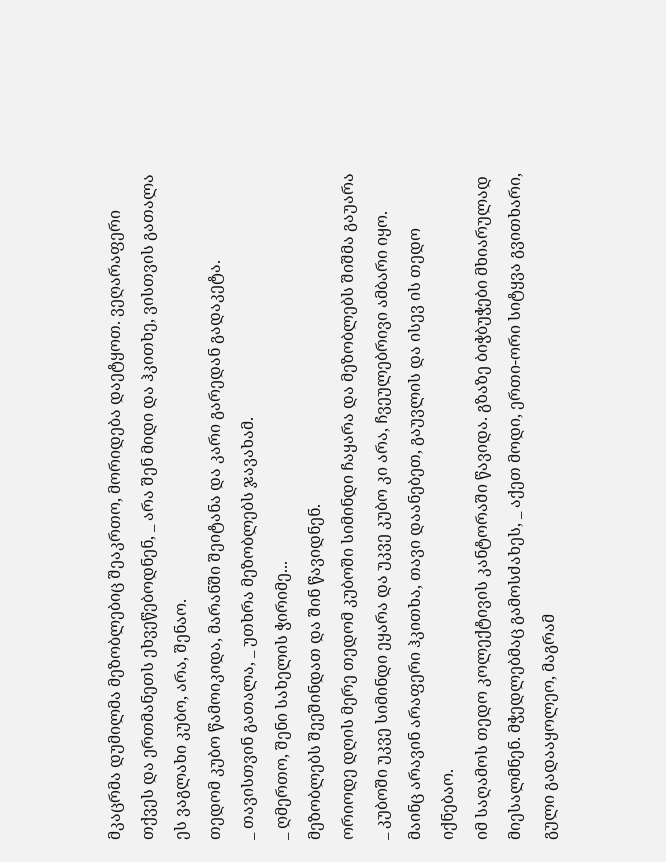მკაცრმა დუმილმა მეზობლებიც შეაკრთო, მორიდება დაეტყოთ. ვეღარაფერი თქვეს და ერთმანეთს ეხვეწებოდნენ, _ არა შენ მიდი და ჰკითხე, ვისთვის გათალა ეს ვაგლახი კუბო, არა, შენაო.
თედომ კუბო წამოიკიდა, მარანში შეიტანა და კარი გარედან გადაკეტა.
_ თავისთვინ გათალა, _ უთხრა მეზობლებს ჯავახამ.
_ ღმერთო, შენი სახელის ჭირიმე...
მეზობლებს შეეშინდათ და შინ წავიდნენ.
ორიოდე დღის მერე თედომ კუბოში სიმინდი ჩაყარა და მეზობლებს შიშმა გაუარა _ კუბოში უკვე სიმინდი ეყარა და უკვე კუბო კი არა, ჩვეულებრივი ამბარი იყო.
მაინც არავინ არაფერი ჰკითხა, თავი დაანებეთ, გაუვლის და ისევ ის თედო იქნებაო.
იმ საღამოს თედო კოლექტივის კანტორაში წავიდა. გზაზე ბიჭბუჭები მხიარულად მიესალმნენ. მჭედლებმაც გამოსძახეს, _ აქეთ მოდი, ერთი-ორი სიტყვა გვითხარი, გული გადააყოლეო, მაგრამ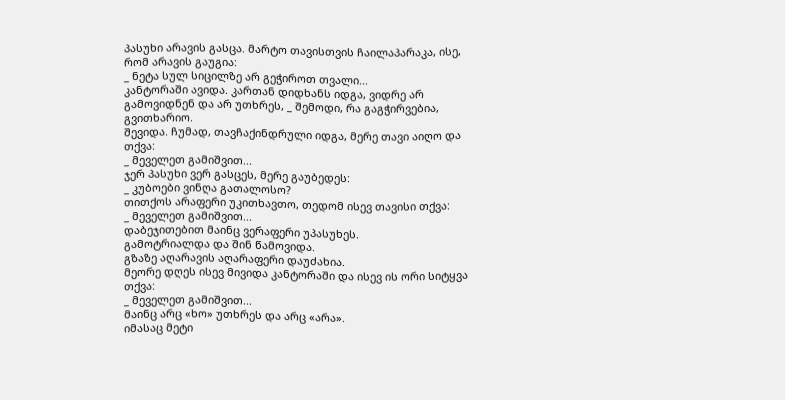პასუხი არავის გასცა. მარტო თავისთვის ჩაილაპარაკა, ისე, რომ არავის გაუგია:
_ ნეტა სულ სიცილზე არ გეჭიროთ თვალი...
კანტორაში ავიდა. კართან დიდხანს იდგა, ვიდრე არ გამოვიდნენ და არ უთხრეს, _ შემოდი, რა გაგჭირვებია, გვითხარიო.
შევიდა. ჩუმად, თავჩაქინდრული იდგა, მერე თავი აიღო და თქვა:
_ მეველეთ გამიშვით...
ჯერ პასუხი ვერ გასცეს, მერე გაუბედეს:
_ კუბოები ვინღა გათალოსო?
თითქოს არაფერი უკითხავთო, თედომ ისევ თავისი თქვა:
_ მეველეთ გამიშვით...
დაბეჯითებით მაინც ვერაფერი უპასუხეს.
გამოტრიალდა და შინ წამოვიდა.
გზაზე აღარავის აღარაფერი დაუძახია.
მეორე დღეს ისევ მივიდა კანტორაში და ისევ ის ორი სიტყვა თქვა:
_ მეველეთ გამიშვით...
მაინც არც «ხო» უთხრეს და არც «არა».
იმასაც მეტი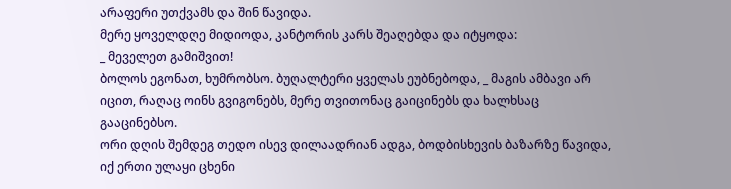არაფერი უთქვამს და შინ წავიდა.
მერე ყოველდღე მიდიოდა, კანტორის კარს შეაღებდა და იტყოდა:
_ მეველეთ გამიშვით!
ბოლოს ეგონათ, ხუმრობსო. ბუღალტერი ყველას ეუბნებოდა, _ მაგის ამბავი არ იცით, რაღაც ოინს გვიგონებს, მერე თვითონაც გაიცინებს და ხალხსაც გააცინებსო.
ორი დღის შემდეგ თედო ისევ დილაადრიან ადგა, ბოდბისხევის ბაზარზე წავიდა, იქ ერთი ულაყი ცხენი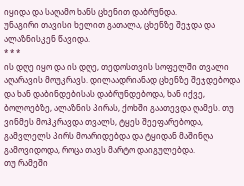იყიდა და საღამო ხანს ცხენით დაბრუნდა.
უნაგირი თავისი ხელით გათალა, ცხენზე შეჯდა და ალაზნისკენ წავიდა.
* * *
ის დღე იყო და ის დღე, თედოსთვის სოფელში თვალი აღარავის მოუკრავს. დილაადრიანად ცხენზე შეჯდებოდა და ხან დაბინდებისას დაბრუნდებოდა, ხან იქვე, ბოლოებზე, ალაზნის პირას, ქოხში გაათევდა ღამეს. თუ ვინმეს მოჰკრავდა თვალს, ტყეს შეეფარებოდა, გამვლელს პირს მოარიდებდა და ტყიდან მაშინღა გამოვიდოდა, როცა თავს მარტო დაიგულებდა.
თუ რამეში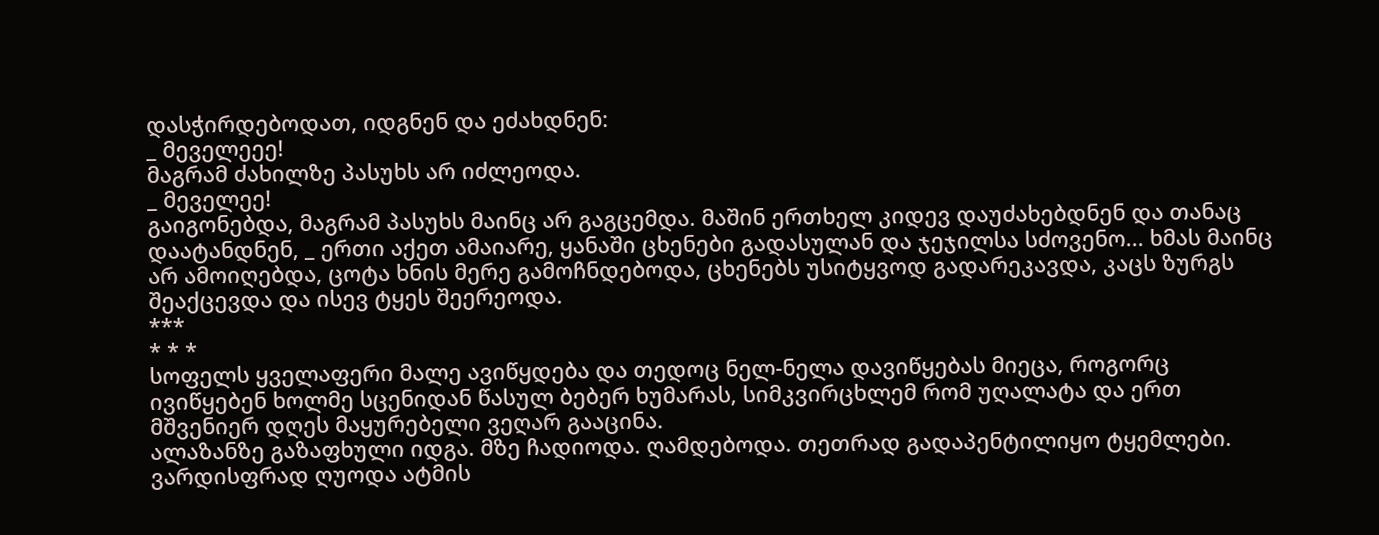დასჭირდებოდათ, იდგნენ და ეძახდნენ:
_ მეველეეე!
მაგრამ ძახილზე პასუხს არ იძლეოდა.
_ მეველეე!
გაიგონებდა, მაგრამ პასუხს მაინც არ გაგცემდა. მაშინ ერთხელ კიდევ დაუძახებდნენ და თანაც დაატანდნენ, _ ერთი აქეთ ამაიარე, ყანაში ცხენები გადასულან და ჯეჯილსა სძოვენო... ხმას მაინც არ ამოიღებდა, ცოტა ხნის მერე გამოჩნდებოდა, ცხენებს უსიტყვოდ გადარეკავდა, კაცს ზურგს შეაქცევდა და ისევ ტყეს შეერეოდა.
***
* * *
სოფელს ყველაფერი მალე ავიწყდება და თედოც ნელ-ნელა დავიწყებას მიეცა, როგორც ივიწყებენ ხოლმე სცენიდან წასულ ბებერ ხუმარას, სიმკვირცხლემ რომ უღალატა და ერთ მშვენიერ დღეს მაყურებელი ვეღარ გააცინა.
ალაზანზე გაზაფხული იდგა. მზე ჩადიოდა. ღამდებოდა. თეთრად გადაპენტილიყო ტყემლები. ვარდისფრად ღუოდა ატმის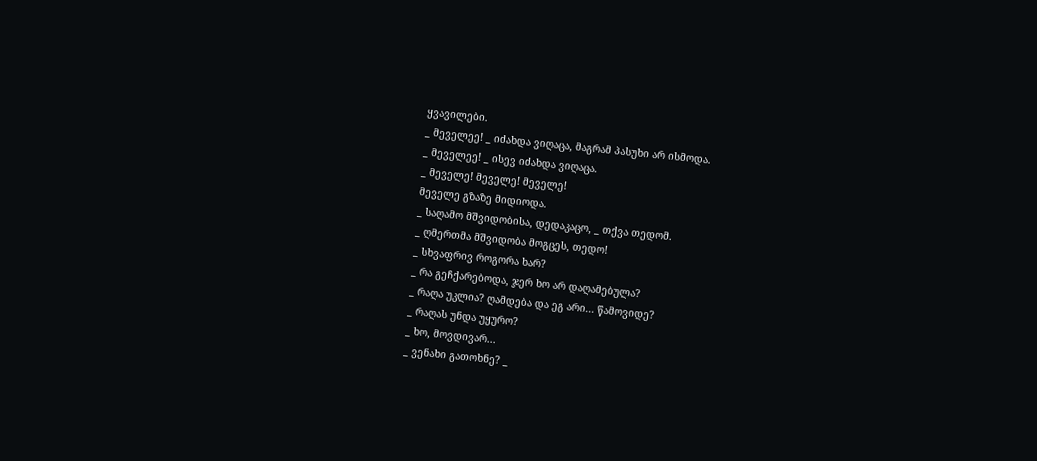ყვავილები.
_ მეველეე! _ იძახდა ვიღაცა, მაგრამ პასუხი არ ისმოდა.
_ მეველეე! _ ისევ იძახდა ვიღაცა.
_ მეველე! მეველე! მეველე!
მეველე გზაზე მიდიოდა.
_ საღამო მშვიდობისა, დედაკაცო, _ თქვა თედომ.
_ ღმერთმა მშვიდობა მოგცეს, თედო!
_ სხვაფრივ როგორა ხარ?
_ რა გეჩქარებოდა, ჯერ ხო არ დაღამებულა?
_ რაღა უკლია? ღამდება და ეგ არი... წამოვიდე?
_ რაღას უნდა უყურო?
_ ხო, მოვდივარ...
_ ვენახი გათოხნე? _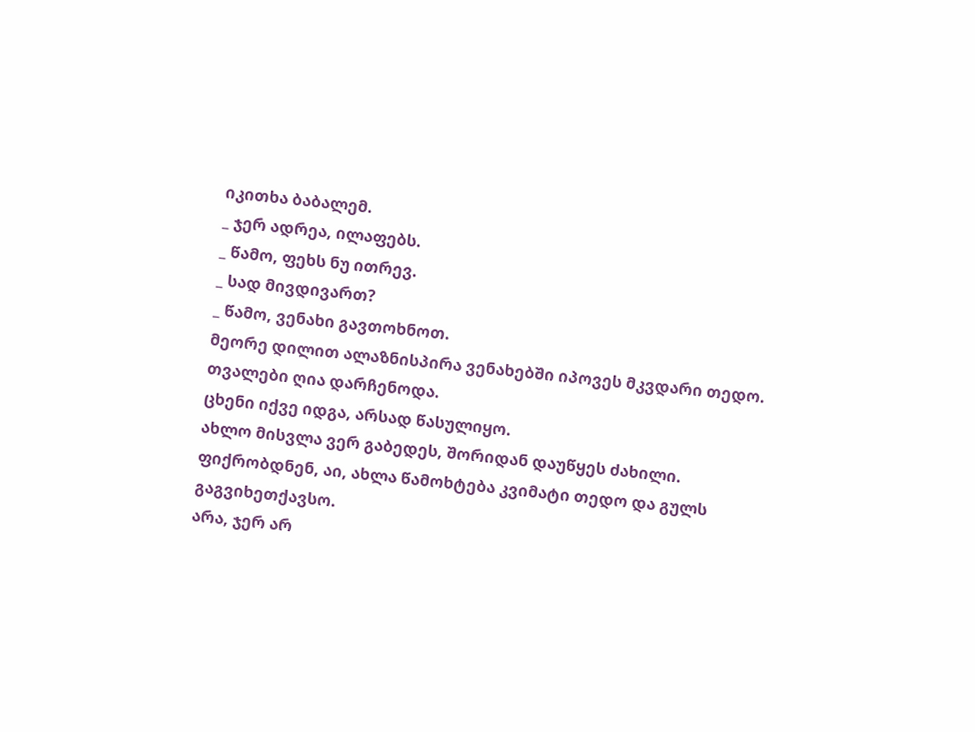იკითხა ბაბალემ.
_ ჯერ ადრეა, ილაფებს.
_ წამო, ფეხს ნუ ითრევ.
_ სად მივდივართ?
_ წამო, ვენახი გავთოხნოთ.
მეორე დილით ალაზნისპირა ვენახებში იპოვეს მკვდარი თედო.
თვალები ღია დარჩენოდა.
ცხენი იქვე იდგა, არსად წასულიყო.
ახლო მისვლა ვერ გაბედეს, შორიდან დაუწყეს ძახილი.
ფიქრობდნენ, აი, ახლა წამოხტება კვიმატი თედო და გულს გაგვიხეთქავსო.
არა, ჯერ არ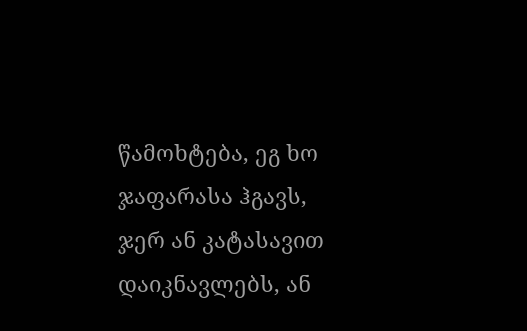წამოხტება, ეგ ხო ჯაფარასა ჰგავს, ჯერ ან კატასავით დაიკნავლებს, ან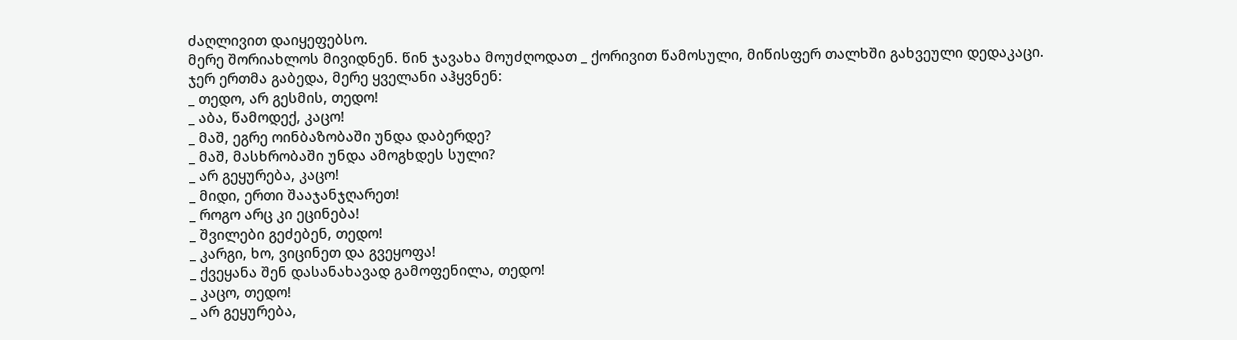ძაღლივით დაიყეფებსო.
მერე შორიახლოს მივიდნენ. წინ ჯავახა მოუძღოდათ _ ქორივით წამოსული, მიწისფერ თალხში გახვეული დედაკაცი.
ჯერ ერთმა გაბედა, მერე ყველანი აჰყვნენ:
_ თედო, არ გესმის, თედო!
_ აბა, წამოდექ, კაცო!
_ მაშ, ეგრე ოინბაზობაში უნდა დაბერდე?
_ მაშ, მასხრობაში უნდა ამოგხდეს სული?
_ არ გეყურება, კაცო!
_ მიდი, ერთი შააჯანჯღარეთ!
_ როგო არც კი ეცინება!
_ შვილები გეძებენ, თედო!
_ კარგი, ხო, ვიცინეთ და გვეყოფა!
_ ქვეყანა შენ დასანახავად გამოფენილა, თედო!
_ კაცო, თედო!
_ არ გეყურება,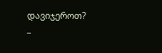დავიჯეროთ?
_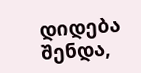დიდება შენდა,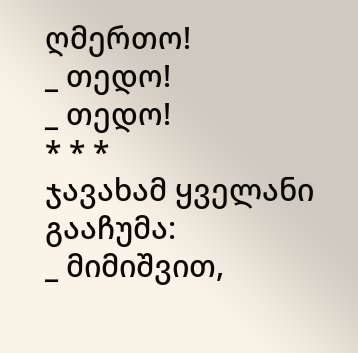ღმერთო!
_ თედო!
_ თედო!
* * *
ჯავახამ ყველანი გააჩუმა:
_ მიმიშვით,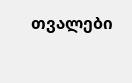თვალები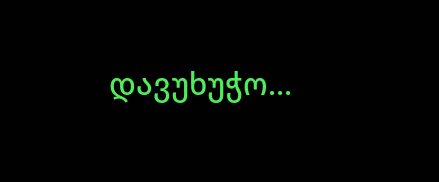დავუხუჭო...